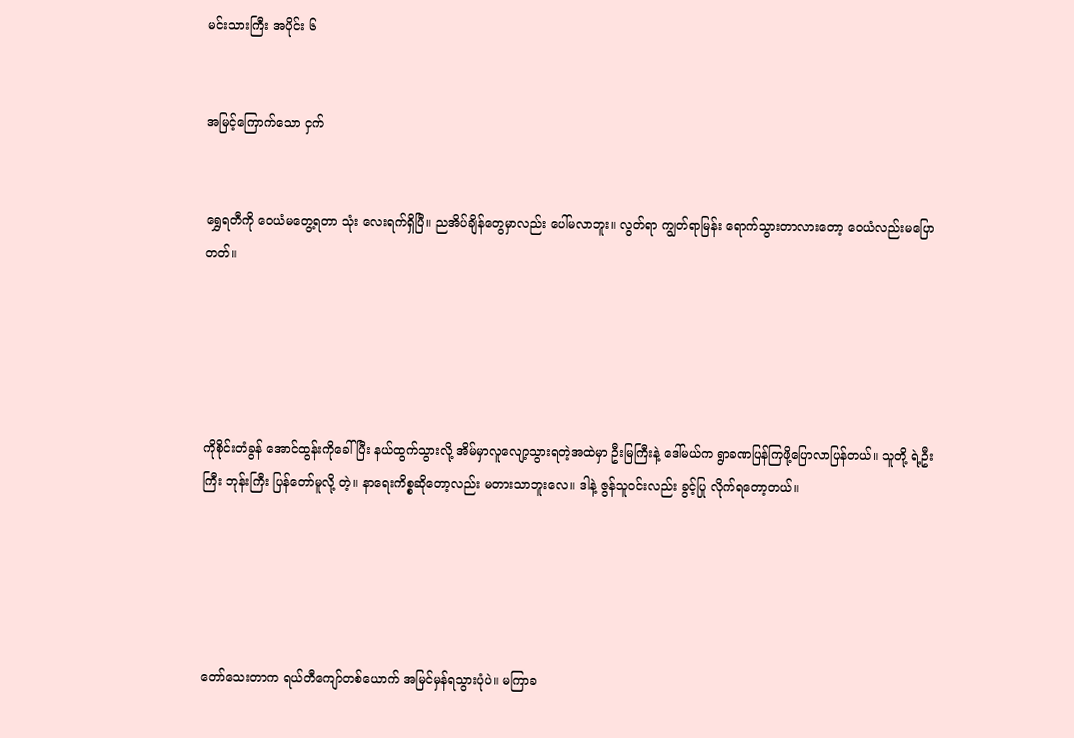မင်းသားကြီး အပိုင်း ၆


အမြင့်ကြောက်သော ငှက်


ရွှေရတီကို ဝေယံမတွေ့ရတာ သုံး လေးရက်ရှိပြီ။ ညအိပ်ချိန်တွေမှာလည်း ပေါ်မလာဘူး။ လွတ်ရာ ကျွတ်ရာမြန်း ရောက်သွားတာလားတော့ ဝေယံလည်းမပြောတတ်။





ကိုစိုင်းတံခွန် အောင်ထွန်းကိုခေါ်ပြီး နယ်ထွက်သွားလို့ အိမ်မှာလူလျော့သွားရတဲ့အထဲမှာ ဦးမြကြီးနဲ့ ဒေါ်မယ်က ရွာခဏပြန်ကြဖို့ပြောလာပြန်တယ်။ သူတို့ ရဲ့ဦးကြီး ဘုန်းကြီး ပြန်တော်မူလို့ တဲ့။ နာရေးကိစ္စဆိုတော့လည်း မတားသာဘူးလေ။ ဒါနဲ့ ဇွန်သူဝင်းလည်း ခွင့်ပြု လိုက်ရတော့တယ်။





တော်သေးတာက ရယ်တီကျော်တစ်ယောက် အမြင်မှန်ရသွားပုံပဲ။ မကြာခ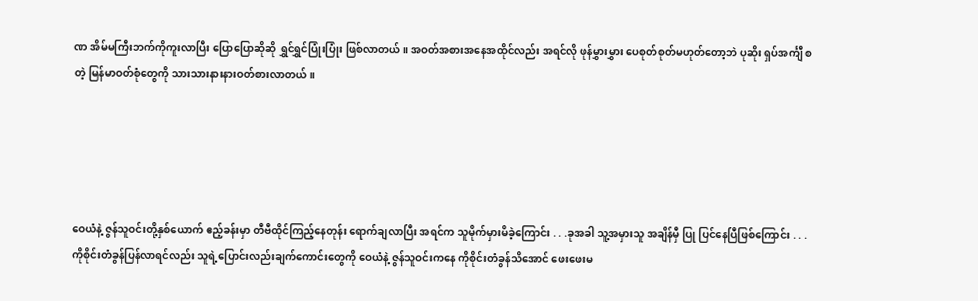ဏ အိမ်မကြီးဘက်ကိုကူးလာပြီး ပြောပြောဆိုဆို ရွှင်ရွှင်ပြုံးပြုံး ဖြစ်လာတယ်။ အဝတ်အစားအနေအထိုင်လည်း အရင်လို ဖုန်မွှားမွှား ပေစုတ်စုတ်မဟုတ်တော့ဘဲ ပုဆိုး ရှပ်အင်္ကျီ စတဲ့ မြန်မာဝတ်စုံတွေကို သားသားနားနားဝတ်စားလာတယ်။





ဝေယံနဲ့ ဇွန်သူဝင်းတို့နှစ်ယောက် ဧည့်ခန်းမှာ တီဗီထိုင်ကြည့်နေတုန်း ရောက်ချလာပြီး အရင်က သူမိုက်မှားမိခဲ့ကြောင်း . . .ခုအခါ သူ့အမှားသူ အချိန်မှီ ပြု ပြင်နေပြီဖြစ်ကြောင်း . . .ကိုစိုင်းတံခွန်ပြန်လာရင်လည်း သူရဲ့ပြောင်းလည်းချက်ကောင်းတွေကို ဝေယံနဲ့ ဇွန်သူဝင်းကနေ ကိုစိုင်းတံခွန်သိအောင် ဖေးဖေးမ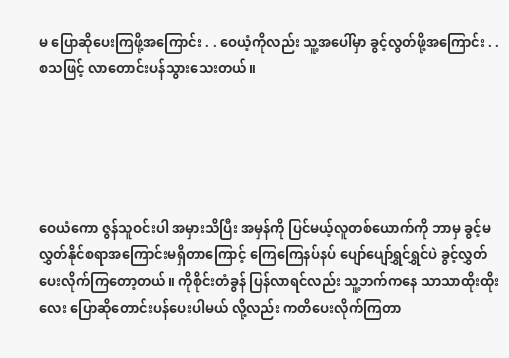မ ပြောဆိုပေးကြဖို့အကြောင်း . . ဝေယံ့ကိုလည်း သူ့အပေါ်မှာ ခွင့်လွတ်ဖို့အကြောင်း . . စသဖြင့် လာတောင်းပန်သွားသေးတယ်။





ဝေယံကော ဇွန်သူဝင်းပါ အမှားသိပြီး အမှန်ကို ပြင်မယ့်လူတစ်ယောက်ကို ဘာမှ ခွင့်မလွှတ်နိုင်စရာအကြောင်းမရှိတာကြောင့် ကြေကြေနပ်နပ် ပျော်ပျော်ရွှင်ရွှင်ပဲ ခွင့်လွှတ်ပေးလိုက်ကြတော့တယ်။ ကိုစိုင်းတံခွန် ပြန်လာရင်လည်း သူ့ဘက်ကနေ သာသာထိုးထိုးလေး ပြောဆိုတောင်းပန်ပေးပါမယ် လို့လည်း ကတိပေးလိုက်ကြတာ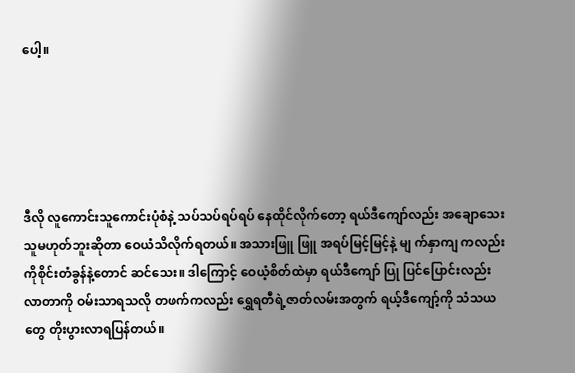ပေါ့။





ဒီလို လူကောင်းသူကောင်းပုံစံနဲ့ သပ်သပ်ရပ်ရပ် နေထိုင်လိုက်တော့ ရယ်ဒီကျော်လည်း အချောသေးသူမဟုတ်ဘူးဆိုတာ ဝေယံသိလိုက်ရတယ်။ အသားဖြူ ဖြူ အရပ်မြင့်မြင့်နဲ့ မျ က်နှာကျ ကလည်း ကိုစိုင်းတံခွန်နဲ့တောင် ဆင်သေး။ ဒါကြောင့် ဝေယံ့စိတ်ထဲမှာ ရယ်ဒီကျော် ပြု ပြင်ပြောင်းလည်းလာတာကို ဝမ်းသာရသလို တဖက်ကလည်း ရွှေရတီရဲ့ဇာတ်လမ်းအတွက် ရယ့်ဒီကျော့်ကို သံသယတွေ တိုးပွားလာရပြန်တယ်။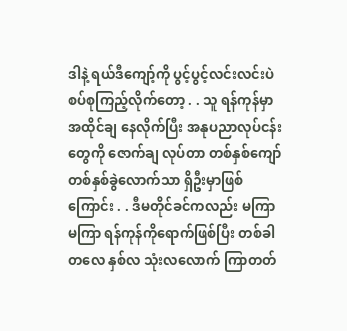ဒါနဲ့ ရယ်ဒီကျော့်ကို ပွင့်ပွင့်လင်းလင်းပဲ စပ်စုကြည့်လိုက်တော့ . . သူ ရန်ကုန်မှာ အထိုင်ချ နေလိုက်ပြီး အနုပညာလုပ်ငန်းတွေကို ဇောက်ချ လုပ်တာ တစ်နှစ်ကျော် တစ်နှစ်ခွဲလောက်သာ ရှိဦးမှာဖြစ်ကြောင်း . . ဒီမတိုင်ခင်ကလည်း မကြာမကြာ ရန်ကုန်ကိုရောက်ဖြစ်ပြီး တစ်ခါတလေ နှစ်လ သုံးလလောက် ကြာတတ်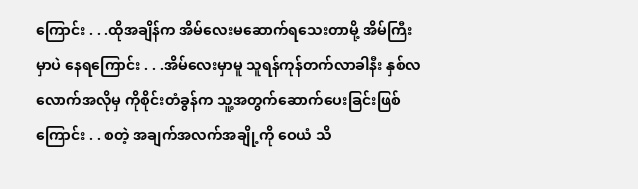ကြောင်း . . .ထိုအချိန်က အိမ်လေးမဆောက်ရသေးတာမို့ အိမ်ကြီးမှာပဲ နေရကြောင်း . . .အိမ်လေးမှာမူ သူရန်ကုန်တက်လာခါနီး နှစ်လလောက်အလိုမှ ကိုစိုင်းတံခွန်က သူ့အတွက်ဆောက်ပေးခြင်းဖြစ်ကြောင်း . . စတဲ့ အချက်အလက်အချို့ကို ဝေယံ သိ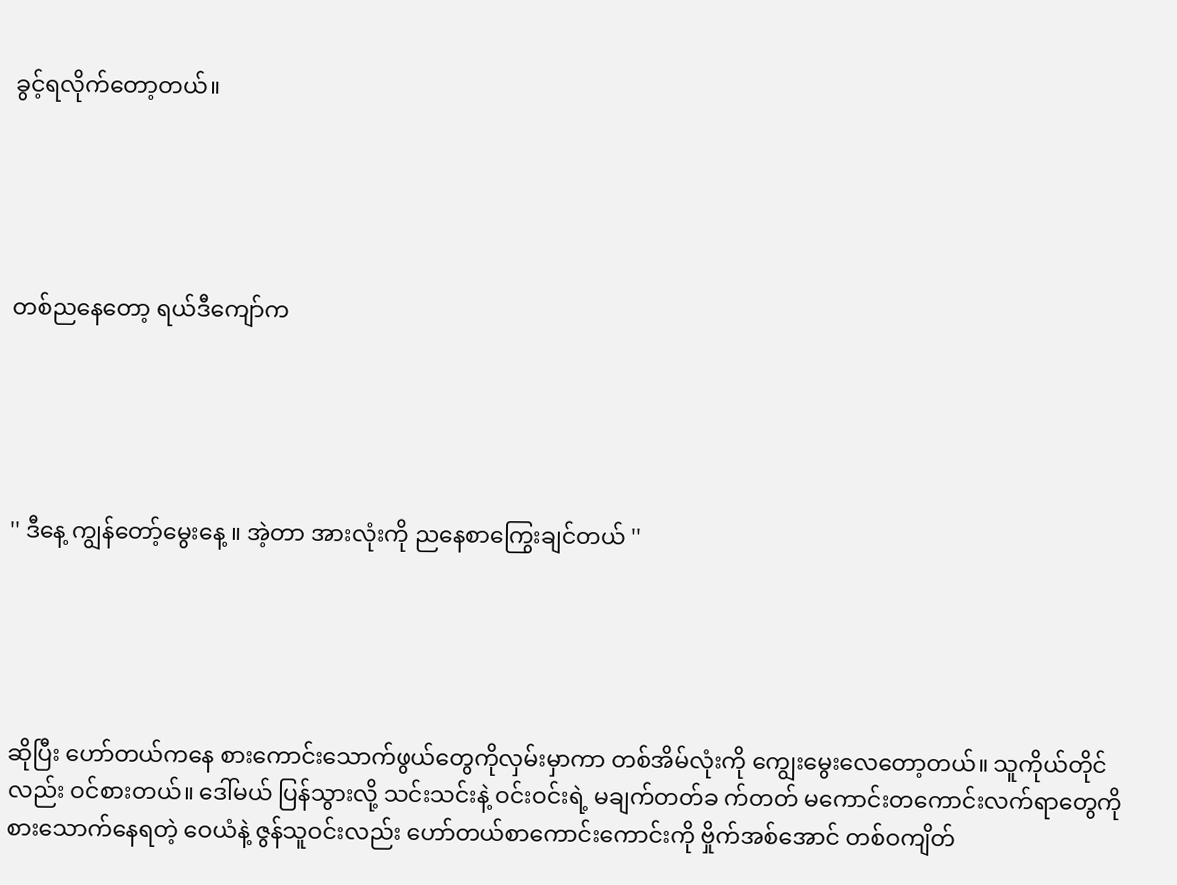ခွင့်ရလိုက်တော့တယ်။





တစ်ညနေတော့ ရယ်ဒီကျော်က





'' ဒီနေ့ ကျွန်တော့်မွေးနေ့ ။ အဲ့တာ အားလုံးကို ညနေစာကြွေးချင်တယ် ''





ဆိုပြီး ဟော်တယ်ကနေ စားကောင်းသောက်ဖွယ်တွေကိုလှမ်းမှာကာ တစ်အိမ်လုံးကို ကျွေးမွေးလေတော့တယ်။ သူကိုယ်တိုင်လည်း ဝင်စားတယ်။ ဒေါ်မယ် ပြန်သွားလို့ သင်းသင်းနဲ့ ဝင်းဝင်းရဲ့ မချက်တတ်ခ က်တတ် မကောင်းတကောင်းလက်ရာတွေကို စားသောက်နေရတဲ့ ဝေယံနဲ့ ဇွန်သူဝင်းလည်း ဟော်တယ်စာကောင်းကောင်းကို ဗှိုက်အစ်အောင် တစ်ဝကျိတ်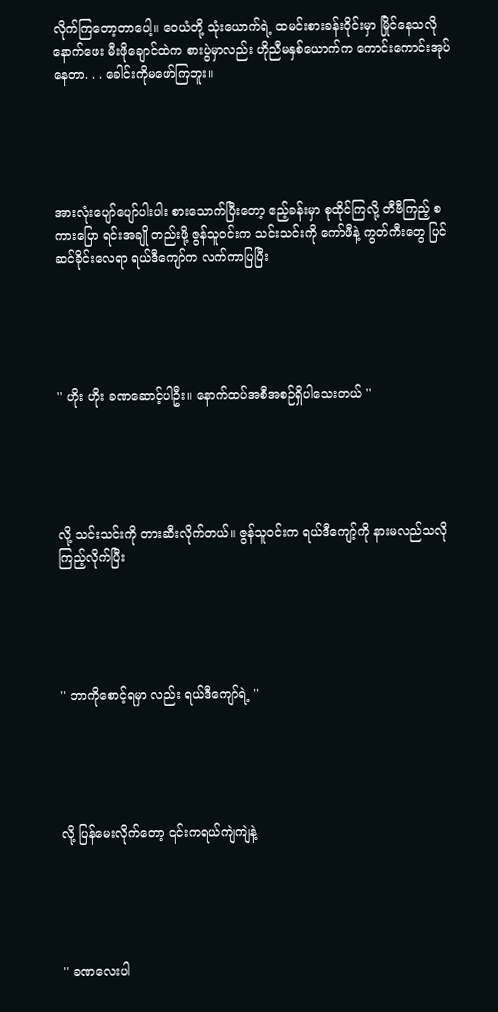လိုက်ကြတော့တာပေါ့။ ဝေယံတို့ သုံးယောက်ရဲ့ ထမင်းစားခန်းဝိုင်းမှာ မြိုင်နေသလို နောက်ဖေး မီးဖိုချောင်ထဲက စားပွဲမှာလည်း ဟိုညီမနှစ်ယောက်က ကောင်းကောင်းအုပ်နေတာ. . . ခေါင်းကိုမဖော်ကြဘူး။





အားလုံးပျော်ပျော်ပါးပါး စားသောက်ပြီးတော့ ဧည့်ခန်းမှာ စုထိုင်ကြလို့ တီဗီကြည့် စကားပြော ရင်းအချို တည်းဖို့ ဇွန်သူဝင်းက သင်းသင်းကို ကော်ဖီနဲ့ ကွတ်ကီးတွေ ပြင်ဆင်ခိုင်းလေရာ ရယ်ဒီကျော်က လက်ကာပြပြီး





'' ဟိုး ဟိုး ခဏဆောင့်ပါဦး။ နောက်ထပ်အစီအစဉ်ရှိပါသေးတယ် ''





လို့ သင်းသင်းကို တားဆီးလိုက်တယ်။ ဇွန်သူဝင်းက ရယ်ဒီကျော့်ကို နားမလည်သလိုကြည့်လိုက်ပြီး





'' ဘာကိုစောင့်ရမှာ လည်း ရယ်ဒီကျော်ရဲ့ ''





လို့ ပြန်မေးလိုက်တော့ ၎င်းကရယ်ကျဲကျဲနဲ့





'' ခဏလေးပါ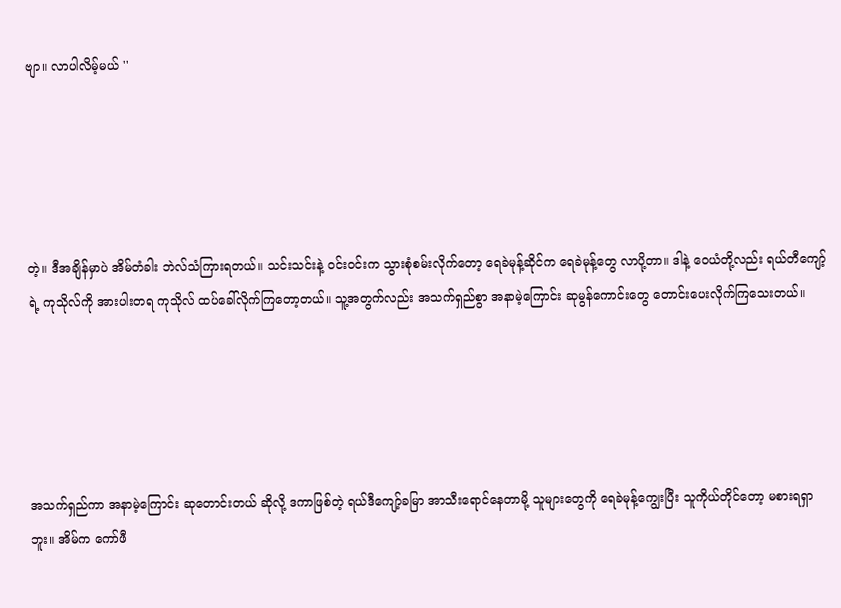ဗျာ။ လာပါလိမ့်မယ် ''





တဲ့။ ဒီအချိန်မှာပဲ အိမ်တံခါး ဘဲလ်သံကြားရတယ်။ သင်းသင်းနဲ့ ဝင်းဝင်းက သွားစုံစမ်းလိုက်တော့ ရေခဲမုန့်ဆိုင်က ရေခဲမုန့်တွေ လာပို့တာ။ ဒါနဲ့ ဝေယံတို့လည်း ရယ်တီကျော့်ရဲ့ ကုသိုလ်ကို အားပါးတရ ကုသိုလ် ထပ်ခေါ်လိုက်ကြတော့တယ်။ သူ့အတွက်လည်း အသက်ရှည်စွာ အနာမဲ့ကြောင်း ဆုမွန်ကောင်းတွေ တောင်းပေးလိုက်ကြသေးတယ်။





အသက်ရှည်ကာ အနာမဲ့ကြောင်း ဆုတောင်းတယ် ဆိုလို့ ဒကာဖြစ်တဲ့ ရယ်ဒီကျော့်ခမြာ အာသီးရောင်နေတာမို့ သူများတွေကို ရေခဲမုန့်ကျွေးပြီး သူကိုယ်တိုင်တော့ မစားရရှာဘူး။ အိမ်က ကော်ဖီ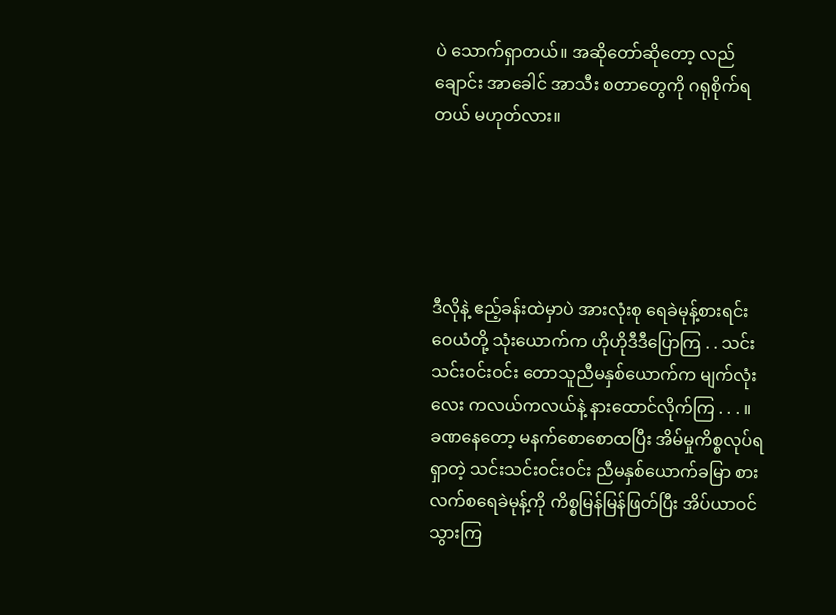ပဲ သောက်ရှာတယ်။ အဆိုတော်ဆိုတော့ လည်ချောင်း အာခေါင် အာသီး စတာတွေကို ဂရုစိုက်ရတယ် မဟုတ်လား။





ဒီလိုနဲ့ ဧည့်ခန်းထဲမှာပဲ အားလုံးစု ရေခဲမုန့်စားရင်း ဝေယံတို့ သုံးယောက်က ဟိုဟိုဒီဒီပြောကြ . . သင်းသင်းဝင်းဝင်း တောသူညီမနှစ်ယောက်က မျက်လုံးလေး ကလယ်ကလယ်နဲ့ နားထောင်လိုက်ကြ . . . ။ ခဏနေတော့ မနက်စောစောထပြီး အိမ်မှုကိစ္စလုပ်ရရှာတဲ့ သင်းသင်းဝင်းဝင်း ညီမနှစ်ယောက်ခမြာ စားလက်စရေခဲမုန့်ကို ကိစ္စမြန်မြန်ဖြတ်ပြီး အိပ်ယာဝင်သွားကြ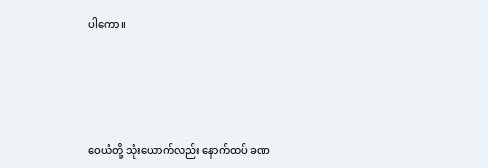ပါကော။





ဝေယံတို့ သုံးယောက်လည်း နောက်ထပ် ခဏ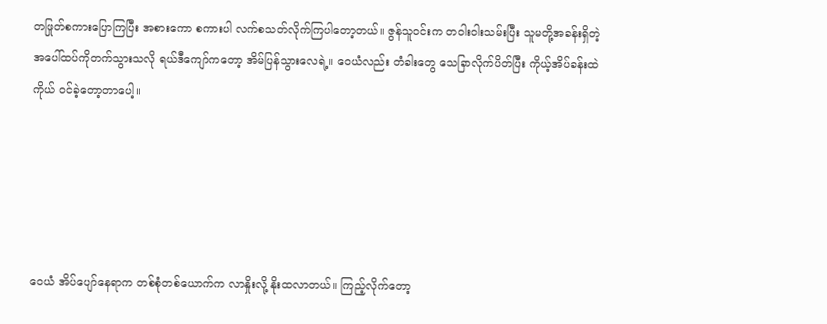တဖြုတ်စကားပြောကြပြီး အစားကော စကားပါ လက်စသတ်လိုက်ကြပါတော့တယ်။ ဇွန်သူဝင်းက တဝါးဝါးသမ်းပြီး သူမတို့အခန်းရှိတဲ့ အပေါ်ထပ်ကိုတက်သွားသလို ရယ်ဒီကျော်ကတော့ အိမ်ပြန်သွားလေရဲ့။ ဝေယံလည်း တံခါးတွေ သေခြာလိုက်ပိတ်ပြီး ကိုယ့်အိပ်ခန်းထဲကိုယ် ဝင်ခဲ့တော့တာပေါ့။





ဝေယံ အိပ်ပျော်နေရာက တစ်စုံတစ်ယောက်က လာနှိုးလို့ နိုးထလာတယ်။ ကြည့်လိုက်တော့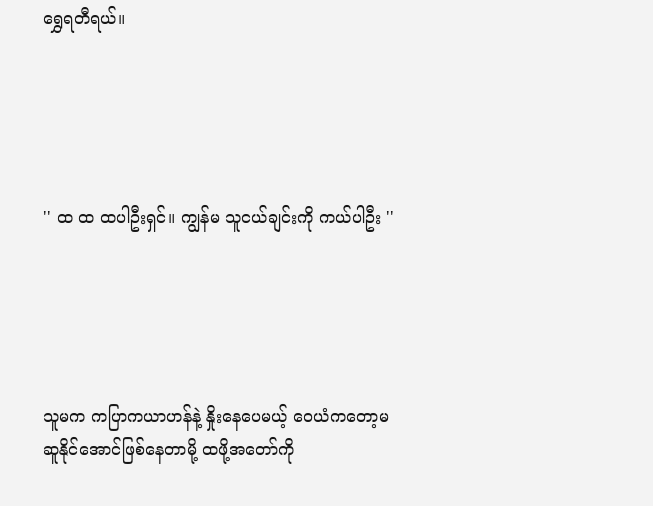ရွှေရတီရယ်။





'' ထ ထ ထပါဦးရှင်။ ကျွန်မ သူငယ်ချင်းကို ကယ်ပါဦး ''





သူမက ကပြာကယာဟန်နဲ့ နှိုးနေပေမယ့် ဝေယံကတော့မဆူနိုင်အောင်ဖြစ်နေတာမို့ ထဖို့အတော်ကို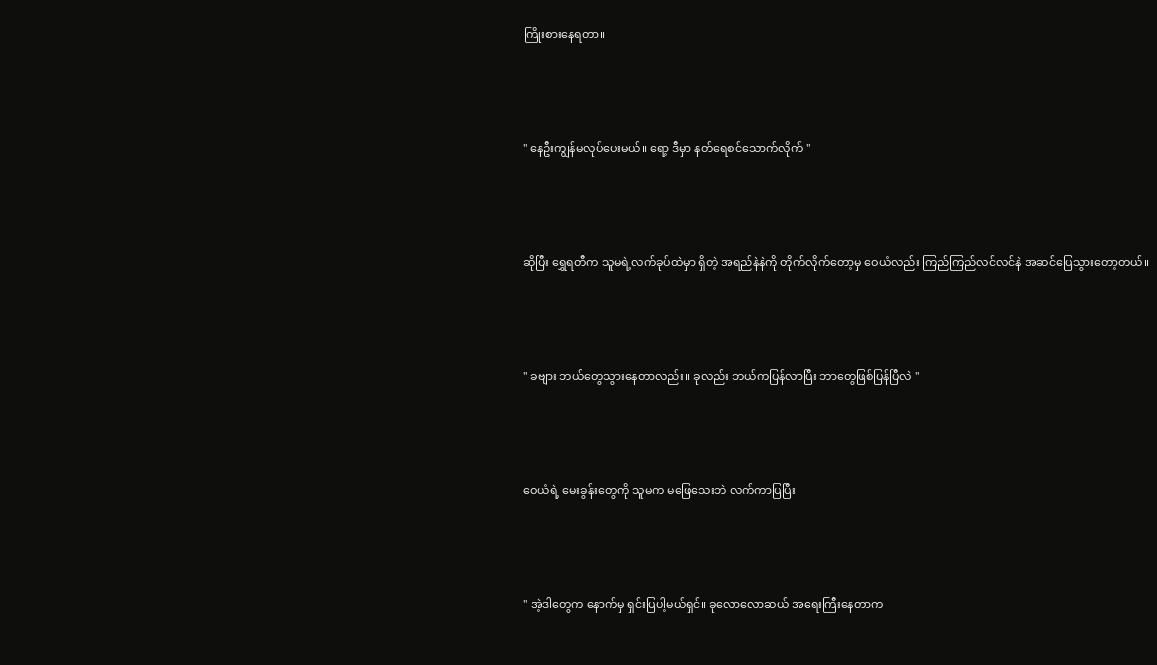ကြိုးစားနေရတာ။





'' နေဦးကျွန်မလုပ်ပေးမယ်။ ရော့ ဒီမှာ နတ်ရေစင်သောက်လိုက် ''





ဆိုပြီး ရွှေရတီက သူမရဲ့လက်ခုပ်ထဲမှာ ရှိတဲ့ အရည်နဲနဲကို တိုက်လိုက်တော့မှ ဝေယံလည်း ကြည်ကြည်လင်လင်နဲ အဆင်ပြေသွားတော့တယ်။





'' ခဗျား ဘယ်တွေသွားနေတာလည်း။ ခုလည်း ဘယ်ကပြန်လာပြီး ဘာတွေဖြစ်ပြန်ပြီလဲ ''





ဝေယံရဲ့ မေးခွန်းတွေကို သူမက မဖြေသေးဘဲ လက်ကာပြပြီး





'' အဲ့ဒါတွေက နောက်မှ ရှင်းပြပါ့မယ်ရှင်။ ခုလောလောဆယ် အရေးကြီးနေတာက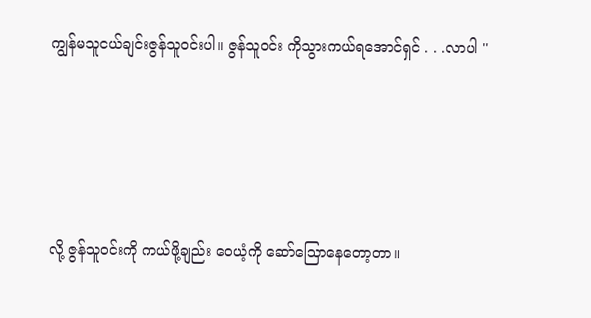ကျွန်မသူငယ်ချင်းဇွန်သူဝင်းပါ။ ဇွန်သူဝင်း ကိုသွားကယ်ရအောင်ရှင် . . .လာပါ ''





လို့ ဇွန်သူဝင်းကို ကယ်ဖို့ချည်း ဝေယံ့ကို ဆော်သြောနေတော့တာ။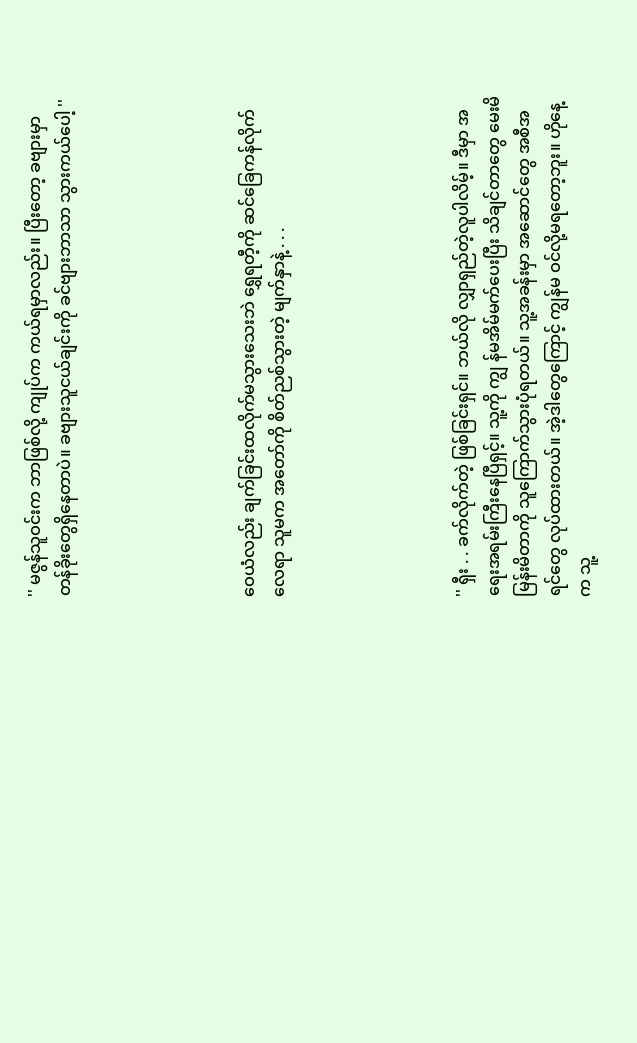'' မဇွန်သူဝင်းက ဘာဖြစ်လို့ ကျုပ်က ကယ်ရမှာလည်း။ ပြီးတော့ ခဗျားမှာ တန်ခိုးတွေရှိနေတာပဲ။ ခဗျားသူငယ်ချင်းကို ခင်ဗျားဘာသာ သွားကယ်ပေါ့ ''





ဝေယံလည်း ချက်ခြင်းထလိုက်မသွားသေးဘဲ ရွှေရတီ့ကို ဆင်ခြေကန်လိုက်လေရာ သူမက အတော်ကို စိတ်ညစ်သွားတဲ့ မျက်နှာနဲ့ . . .





'' ရှီး . . ခက်လိုက်တဲ့ ဖြစ်ခြင်းရှင်။ ဘယ်လို လျှာရှည်တဲ့လူပါလိမ့်။ ဒီမှာ အရေးအရမ်းကြီးနေပြီရှင့်။ သူ့ကို ကျွ န်မအိမ်မက်ပေးပြီး သိချင်တာတွေ မေးမိမြန်းမိတာကို သူကြောက်သွားပုံရတယ်။ သူ့အခန်းမှာ အဆောင်တွေ အစီအရင်တွေ လုပ်ထားတယ်။ အဲ့ဒါတွေကြောင့် ကျွန်မ ဝင်လို့မရတော့ဘူး။ ဟိုနေ့က သူ့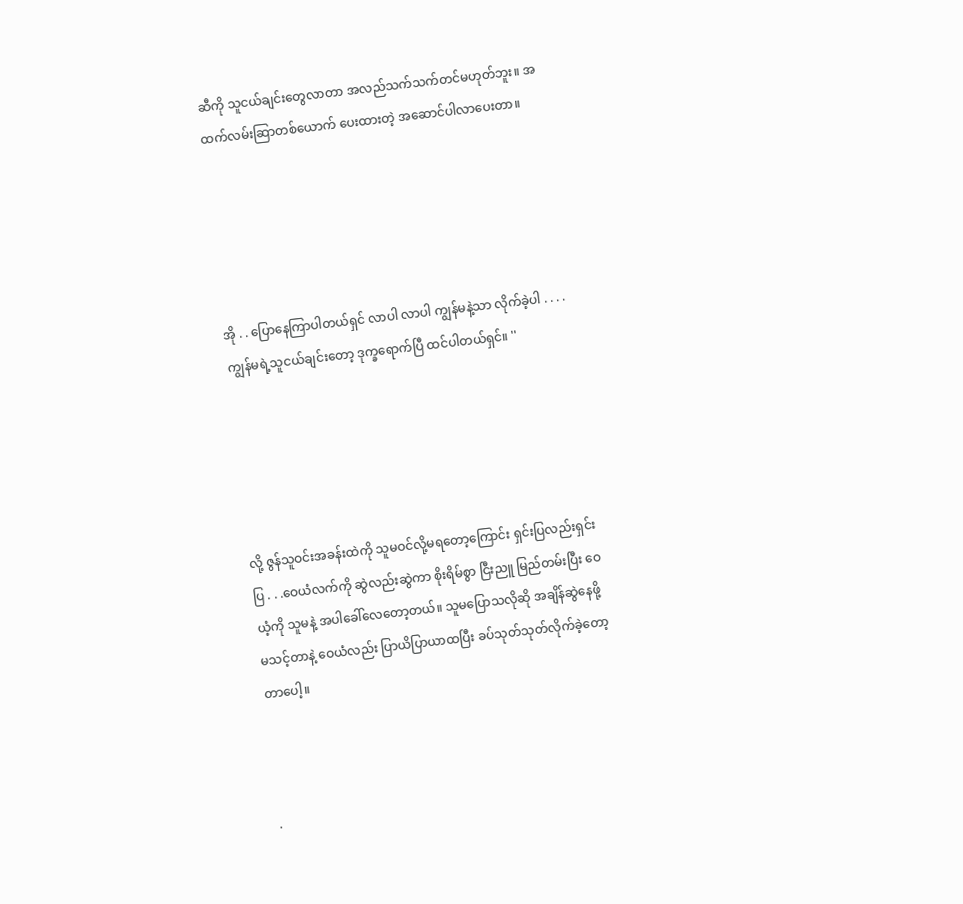ဆီကို သူငယ်ချင်းတွေလာတာ အလည်သက်သက်တင်မဟုတ်ဘူး။ အထက်လမ်းဆြာတစ်ယောက် ပေးထားတဲ့ အဆောင်ပါလာပေးတာ။





အို . . ပြောနေကြာပါတယ်ရှင် လာပါ လာပါ ကျွန်မနဲ့သာ လိုက်ခဲ့ပါ . . . .ကျွန်မရဲ့သူငယ်ချင်းတော့ ဒုက္ခရောက်ပြီ ထင်ပါတယ်ရှင်။ ''





လို့ ဇွန်သူဝင်းအခန်းထဲကို သူမဝင်လို့မရတော့ကြောင်း ရှင်းပြလည်းရှင်းပြ . . .ဝေယံလက်ကို ဆွဲလည်းဆွဲကာ စိုးရိမ်စွာ ငြီးညူ မြည်တမ်းပြီး ဝေယံ့ကို သူမနဲ့ အပါခေါ်လေတော့တယ်။ သူမပြောသလိုဆို အချိန်ဆွဲနေဖို့မသင့်တာနဲ့ ဝေယံလည်း ပြာယိပြာယာထပြီး ခပ်သုတ်သုတ်လိုက်ခဲ့တော့တာပေါ့။



.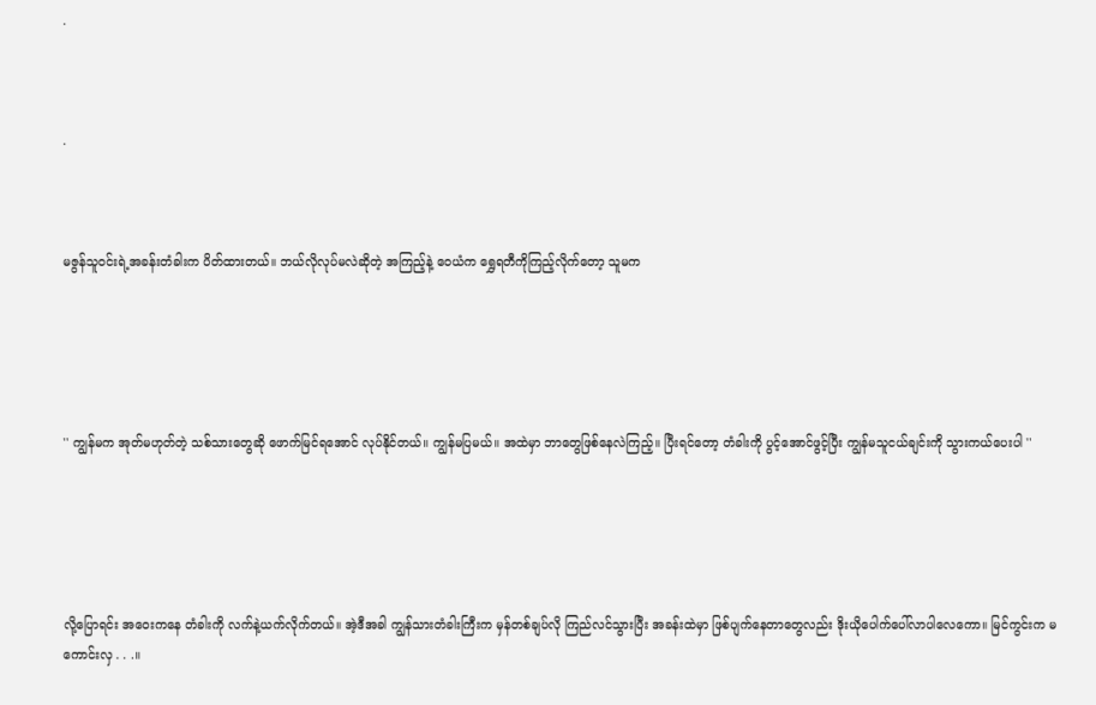.



.



မဇွန်သူဝင်းရဲ့အခန်းတံခါးက ပိတ်ထားတယ်။ ဘယ်လိုလုပ်မလဲဆိုတဲ့ အကြည့်နဲ့ ဝေယံက ရွှေရတီကိုကြည့်လိုက်တော့ သူမက





'' ကျွန်မက အုတ်မဟုတ်တဲ့ သစ်သားတွေဆို ဖောက်မြင်ရအောင် လုပ်နိုင်တယ်။ ကျွန်မပြမယ်။ အထဲမှာ ဘာတွေဖြစ်နေလဲကြည့်။ ပြီးရင်တော့ တံခါးကို ပွင့်အောင်ဖွင့်ပြီး ကျွန်မသူငယ်ချင်းကို သွားကယ်ပေးပါ ''





လို့ပြောရင်း အဝေးကနေ တံခါးကို လက်နဲ့ယက်လိုက်တယ်။ အဲ့ဒီအခါ ကျွန်သားတံခါးကြီးက မှန်တစ်ချပ်လို ကြည်လင်သွားပြီး အခန်းထဲမှာ ဖြစ်ပျက်နေတာတွေလည်း ဒိုးယိုပေါက်ပေါ်လာပါလေကော။ မြင်ကွင်းက မကောင်းလှ . . .။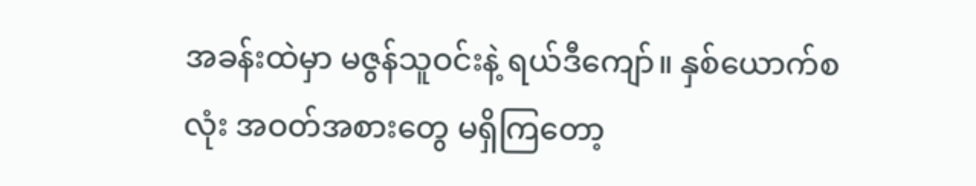အခန်းထဲမှာ မဇွန်သူဝင်းနဲ့ ရယ်ဒီကျော်။ နှစ်ယောက်စလုံး အဝတ်အစားတွေ မရှိကြတော့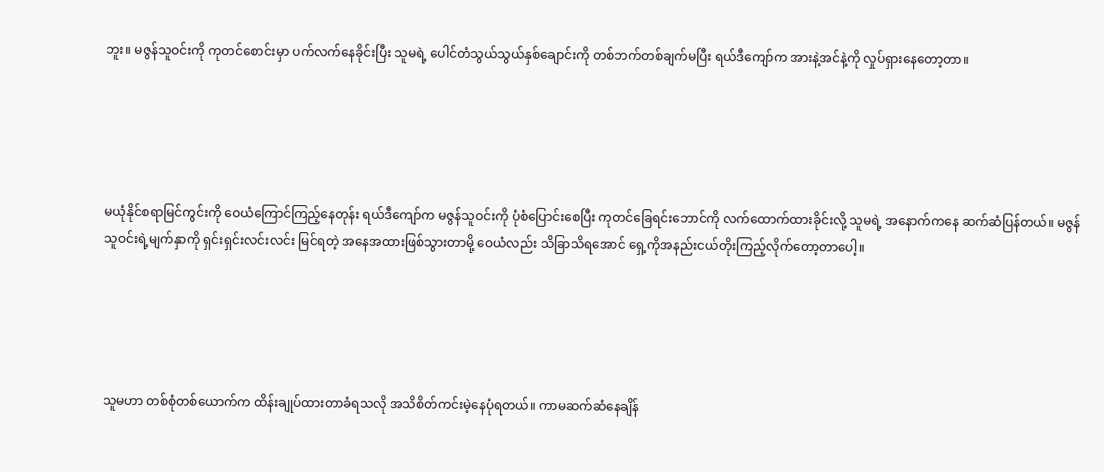ဘူး။ မဇွန်သူဝင်းကို ကုတင်စောင်းမှာ ပက်လက်နေခိုင်းပြီး သူမရဲ့ ပေါင်တံသွယ်သွယ်နှစ်ချောင်းကို တစ်ဘက်တစ်ချက်မပြီး ရယ်ဒီကျော်က အားနဲ့အင်နဲ့ကို လှုပ်ရှားနေတော့တာ။





မယုံနိုင်စရာမြင်ကွင်းကို ဝေယံကြောင်ကြည့်နေတုန်း ရယ်ဒီကျော်က မဇွန်သူဝင်းကို ပုံစံပြောင်းစေပြီး ကုတင်ခြေရင်းဘောင်ကို လက်ထောက်ထားခိုင်းလို့ သူမရဲ့ အနောက်ကနေ ဆက်ဆံပြန်တယ်။ မဇွန်သူဝင်းရဲ့မျက်နှာကို ရှင်းရှင်းလင်းလင်း မြင်ရတဲ့ အနေအထားဖြစ်သွားတာမို့ ဝေယံလည်း သိခြာသိရအောင် ရှေ့ကိုအနည်းငယ်တိုးကြည့်လိုက်တော့တာပေါ့။





သူမဟာ တစ်စုံတစ်ယောက်က ထိန်းချုပ်ထားတာခံရသလို အသိစိတ်ကင်းမဲ့နေပုံရတယ်။ ကာမဆက်ဆံနေချိန်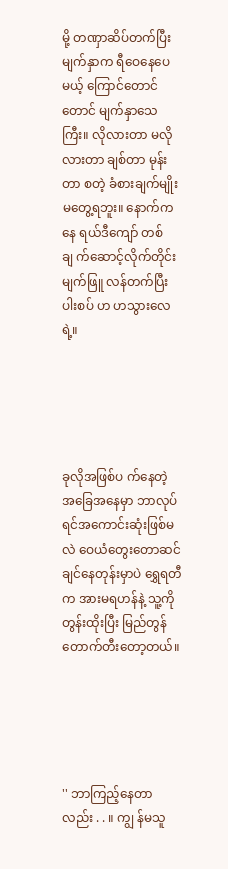မို့ တဏှာဆိပ်တက်ပြီး မျက်နှာက ရီဝေနေပေမယ့် ကြောင်တောင်တောင် မျက်နှာသေကြီး။ လိုလားတာ မလိုလားတာ ချစ်တာ မုန်းတာ စတဲ့ ခံစားချက်မျိုးမတွေ့ရဘူး။ နောက်ကနေ ရယ်ဒီကျော် တစ်ချ က်ဆောင့်လိုက်တိုင်း မျက်ဖြူ လန်တက်ပြီး ပါးစပ် ဟ ဟသွားလေရဲ့။





ခုလိုအဖြစ်ပ က်နေတဲ့ အခြေအနေမှာ ဘာလုပ်ရင်အကောင်းဆုံးဖြစ်မလဲ ဝေယံတွေးတောဆင်ချင်နေတုန်းမှာပဲ ရွှေရတီက အားမရဟန်နဲ့ သူ့ကို တွန်းထိုးပြီး မြည်တွန်တောက်တီးတော့တယ်။





'' ဘာကြည့်နေတာလည်း . . ။ ကျွ န်မသူ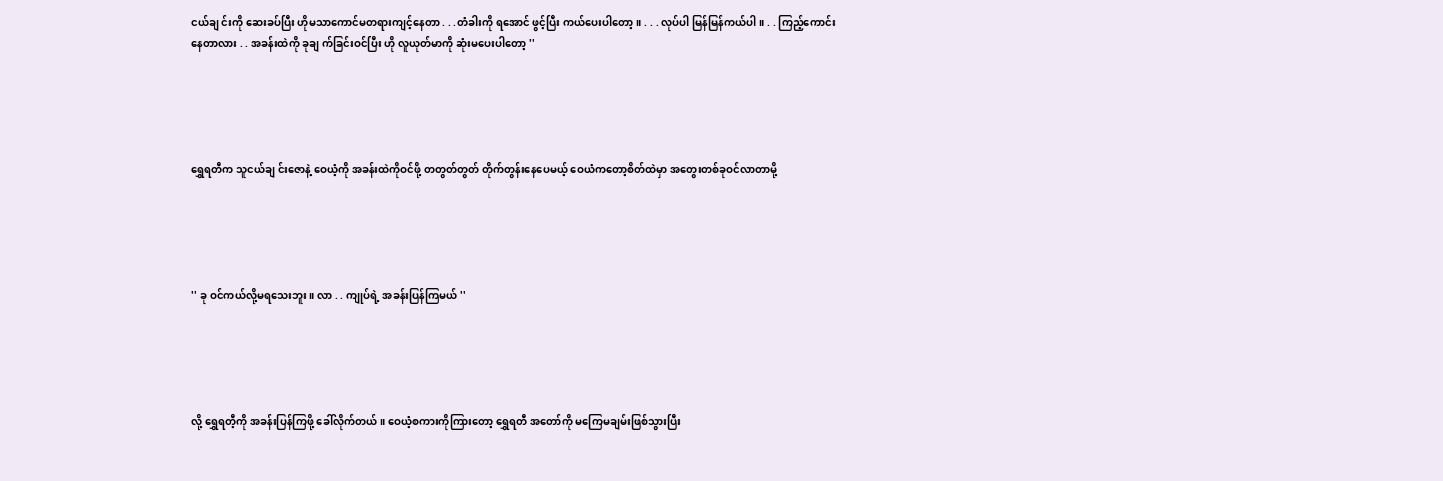ငယ်ချ င်းကို ဆေးခပ်ပြီး ဟိုမသာကောင်မတရားကျင့်နေတာ . . .တံခါးကို ရအောင် ဖွင့်ပြီး ကယ်ပေးပါတော့။ . . . လုပ်ပါ မြန်မြန်ကယ်ပါ။ . . ကြည့်ကောင်းနေတာလား . . အခန်းထဲကို ခုချ က်ခြင်းဝင်ပြီး ဟို လူယုတ်မာကို ဆုံးမပေးပါတော့ ''





ရွှေရတီက သူငယ်ချ င်းဇောနဲ့ ဝေယံ့ကို အခန်းထဲကိုဝင်ဖို့ တတွတ်တွတ် တိုက်တွန်းနေပေမယ့် ဝေယံကတော့စိတ်ထဲမှာ အတွေးတစ်ခုဝင်လာတာမို့





'' ခု ဝင်ကယ်လို့မရသေးဘူး။ လာ . . ကျုပ်ရဲ့ အခန်းပြန်ကြမယ် ''





လို့ ရွှေရတီ့ကို အခန်းပြန်ကြဖို့ ခေါ်လိုက်တယ်။ ဝေယံ့စကားကိုကြားတော့ ရွှေရတီ အတော်ကို မကြေမချမ်းဖြစ်သွားပြီး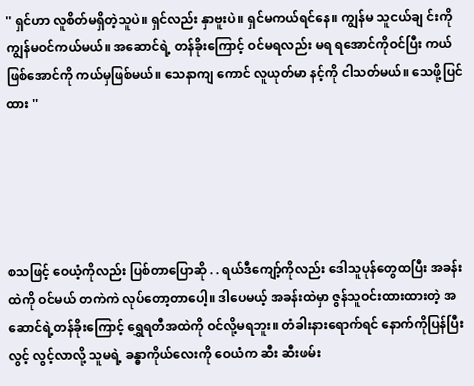'' ရှင်ဟာ လူစိတ်မရှိတဲ့သူပဲ။ ရှင်လည်း နှာဗူးပဲ။ ရှင်မကယ်ရင်နေ။ ကျွန်မ သူငယ်ချ င်းကို ကျွန်မဝင်ကယ်မယ်။ အဆောင်ရဲ့ တန်ခိုးကြောင့် ဝင်မရလည်း မရ ရအောင်ကိုဝင်ပြီး ကယ်ဖြစ်အောင်ကို ကယ်မှဖြစ်မယ်။ သေနာကျ ကောင် လူယုတ်မာ နင့်ကို ငါသတ်မယ်။ သေဖို့ပြင်ထား ''





စသဖြင့် ဝေယံ့ကိုလည်း ပြစ်တာပြောဆို . . ရယ်ဒီကျော့်ကိုလည်း ဒေါသူပုန်တွေထပြီး အခန်းထဲကို ဝင်မယ် တကဲကဲ လုပ်တော့တာပေါ့။ ဒါပေမယ့် အခန်းထဲမှာ ဇွန်သူဝင်းထားထားတဲ့ အဆောင်ရဲ့တန်ခိုးကြောင့် ရွှေရတီအထဲကို ဝင်လို့မရဘူး။ တံခါးနားရောက်ရင် နောက်ကိုပြန်ပြီးလွင့် လွင့်လာလို့ သူမရဲ့ ခန္ဓာကိုယ်လေးကို ဝေယံက ဆီး ဆီးဖမ်း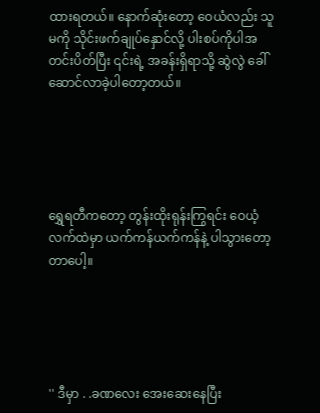ထားရတယ်။ နောက်ဆုံးတော့ ဝေယံလည်း သူမကို သိုင်းဖက်ချုပ်နှောင်လို့ ပါးစပ်ကိုပါအတင်းပိတ်ပြီး ၎င်းရဲ့ အခန်းရှိရာသို့ ဆွဲလွဲ ခေါ်ဆောင်လာခဲ့ပါတော့တယ်။





ရွှေရတီကတော့ တွန်းထိုးရုန်းကြွရင်း ဝေယံ့လက်ထဲမှာ ယက်ကန်ယက်ကန်နဲ့ ပါသွားတော့တာပေါ့။





'' ဒီမှာ . .ခဏလေး အေးဆေးနေပြီး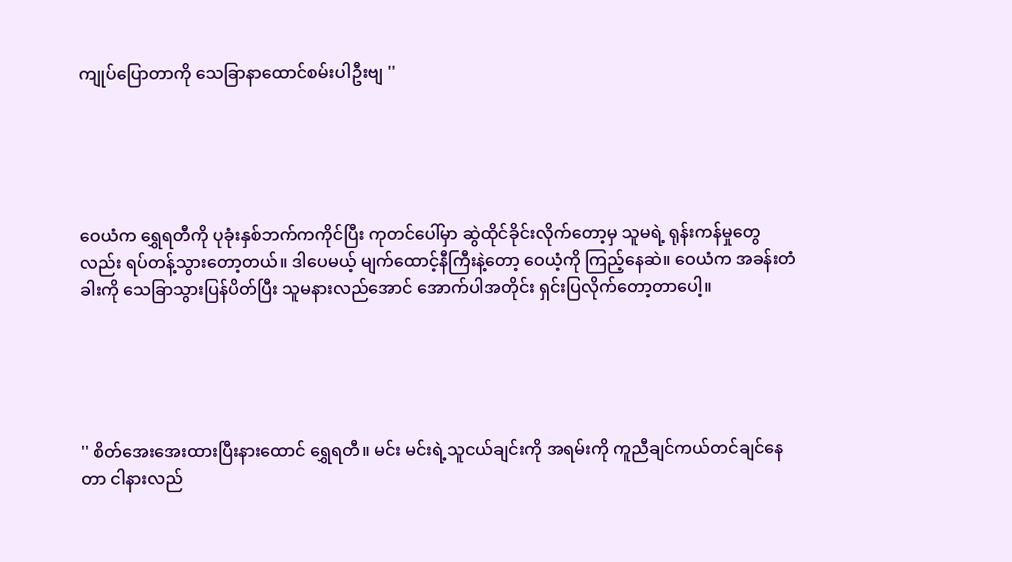ကျုပ်ပြောတာကို သေခြာနာထောင်စမ်းပါဦးဗျ ''





ဝေယံက ရွှေရတီကို ပုခုံးနှစ်ဘက်ကကိုင်ပြီး ကုတင်ပေါ်မှာ ဆွဲထိုင်ခိုင်းလိုက်တော့မှ သူမရဲ့ ရုန်းကန်မှုတွေလည်း ရပ်တန့်သွားတော့တယ်။ ဒါပေမယ့် မျက်ထောင့်နီကြီးနဲ့တော့ ဝေယံ့ကို ကြည့်နေဆဲ။ ဝေယံက အခန်းတံခါးကို သေခြာသွားပြန်ပိတ်ပြီး သူမနားလည်အောင် အောက်ပါအတိုင်း ရှင်းပြလိုက်တော့တာပေါ့။





'' စိတ်အေးအေးထားပြီးနားထောင် ရွှေရတီ။ မင်း မင်းရဲ့သူငယ်ချင်းကို အရမ်းကို ကူညီချင်ကယ်တင်ချင်နေတာ ငါနားလည်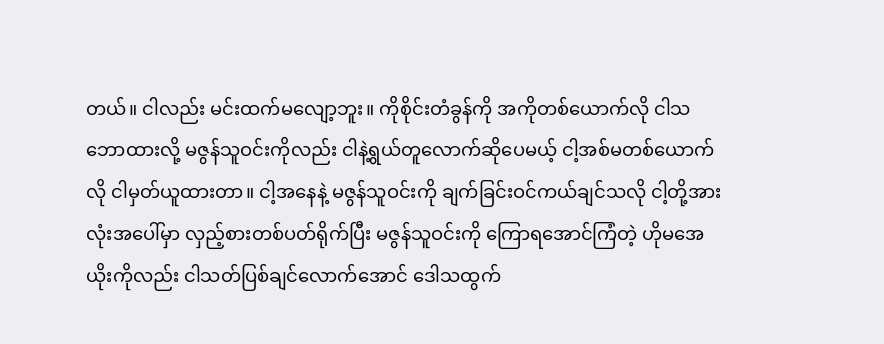တယ်။ ငါလည်း မင်းထက်မလျော့ဘူး။ ကိုစိုင်းတံခွန်ကို အကိုတစ်ယောက်လို ငါသဘောထားလို့ မဇွန်သူဝင်းကိုလည်း ငါနဲ့ရွယ်တူလောက်ဆိုပေမယ့် ငါ့အစ်မတစ်ယောက်လို ငါမှတ်ယူထားတာ။ ငါ့အနေနဲ့ မဇွန်သူဝင်းကို ချက်ခြင်းဝင်ကယ်ချင်သလို ငါ့တို့အားလုံးအပေါ်မှာ လှည့်စားတစ်ပတ်ရိုက်ပြီး မဇွန်သူဝင်းကို ကြောရအောင်ကြံတဲ့ ဟိုမအေယိုးကိုလည်း ငါသတ်ပြစ်ချင်လောက်အောင် ဒေါသထွက်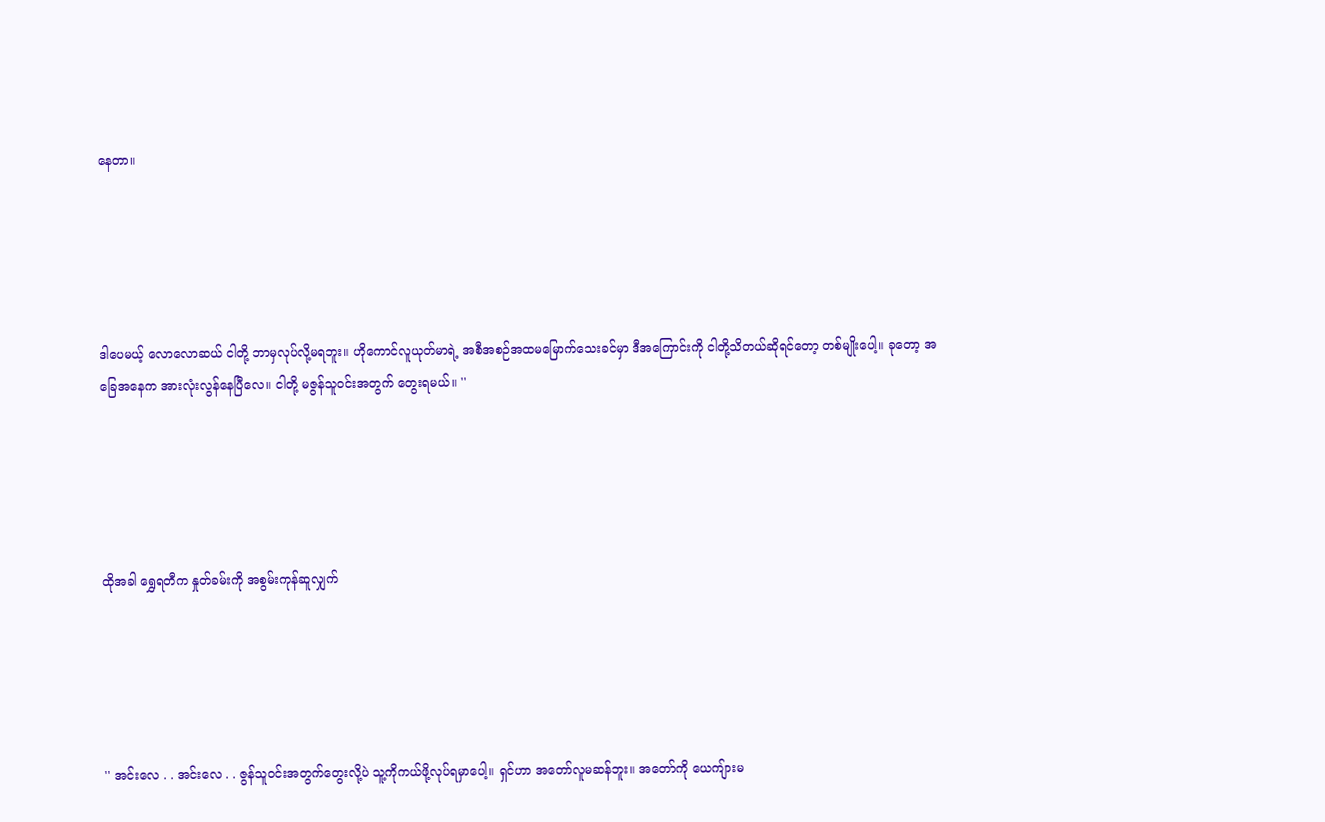နေတာ။





ဒါပေမယ့် လောလောဆယ် ငါတို့ ဘာမှလုပ်လို့မရဘူး။ ဟိုကောင်လူယုတ်မာရဲ့ အစီအစဉ်အထမမြောက်သေးခင်မှာ ဒီအကြောင်းကို ငါတို့သိတယ်ဆိုရင်တော့ တစ်မျိုးပေါ့။ ခုတော့ အခြေအနေက အားလုံးလွန်နေပြီလေ။ ငါတို့ မဇွန်သူဝင်းအတွက် တွေးရမယ်။ ''





ထိုအခါ ရွှေရတီက နှုတ်ခမ်းကို အစွမ်းကုန်ဆူလျှက်





'' အင်းလေ . . အင်းလေ . . ဇွန်သူဝင်းအတွက်တွေးလို့ပဲ သူ့ကိုကယ်ဖို့လုပ်ရမှာပေါ့။ ရှင်ဟာ အတော်လူမဆန်ဘူး။ အတော်ကို ယေကျ်ားမ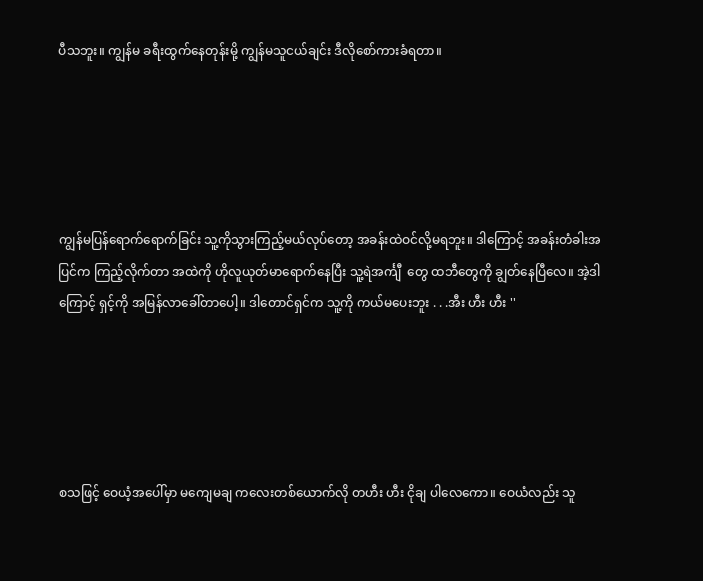ပီသဘူး။ ကျွန်မ ခရီးထွက်နေတုန်းမို့ ကျွန်မသူငယ်ချင်း ဒီလိုစော်ကားခံရတာ။





ကျွန်မပြန်ရောက်ရောက်ခြင်း သူ့ကိုသွားကြည့်မယ်လုပ်တော့ အခန်းထဲဝင်လို့မရဘူး။ ဒါကြောင့် အခန်းတံခါးအပြင်က ကြည့်လိုက်တာ အထဲကို ဟိုလူယုတ်မာရောက်နေပြီး သူ့ရဲအင်္ကျီ  တွေ ထဘီတွေကို ချွတ်နေပြီလေ။ အဲ့ဒါကြောင့် ရှင့်ကို အမြန်လာခေါ်တာပေါ့။ ဒါတောင်ရှင်က သူ့ကို ကယ်မပေးဘူး . . .အီး ဟီး ဟီး ''





စသဖြင့် ဝေယံ့အပေါ်မှာ မကျေမချ ကလေးတစ်ယောက်လို တဟီး ဟီး ငိုချ ပါလေကော။ ဝေယံလည်း သူ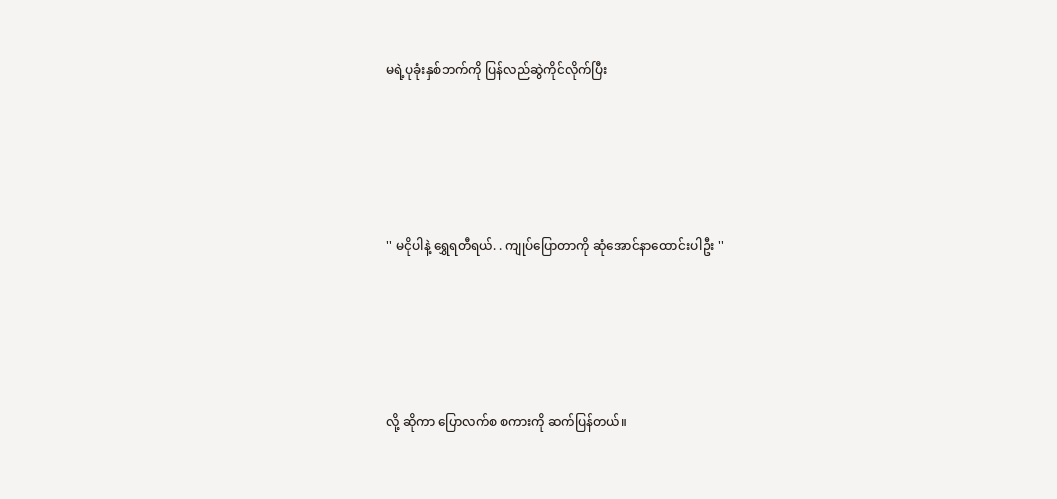မရဲ့ပုခုံးနှစ်ဘက်ကို ပြန်လည်ဆွဲကိုင်လိုက်ပြီး





'' မငိုပါနဲ့ ရွှေရတီရယ်. . ကျုပ်ပြောတာကို ဆုံအောင်နာထောင်းပါဦး ''





လို့ ဆိုကာ ပြောလက်စ စကားကို ဆက်ပြန်တယ်။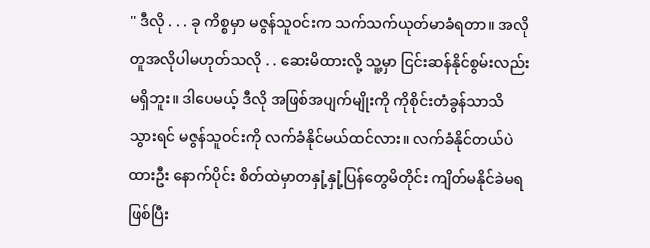'' ဒီလို . . . ခု ကိစ္စမှာ မဇွန်သူဝင်းက သက်သက်ယုတ်မာခံရတာ။ အလိုတူအလိုပါမဟုတ်သလို . . ဆေးမိထားလို့ သူ့မှာ ငြင်းဆန်နိုင်စွမ်းလည်းမရှိဘူး။ ဒါပေမယ့် ဒီလို အဖြစ်အပျက်မျိုးကို ကိုစိုင်းတံခွန်သာသိသွားရင် မဇွန်သူဝင်းကို လက်ခံနိုင်မယ်ထင်လား။ လက်ခံနိုင်တယ်ပဲထားဦး နောက်ပိုင်း စိတ်ထဲမှာတနှုံ့နှုံ့ပြန်တွေမိတိုင်း ကျိတ်မနိုင်ခဲမရဖြစ်ပြီး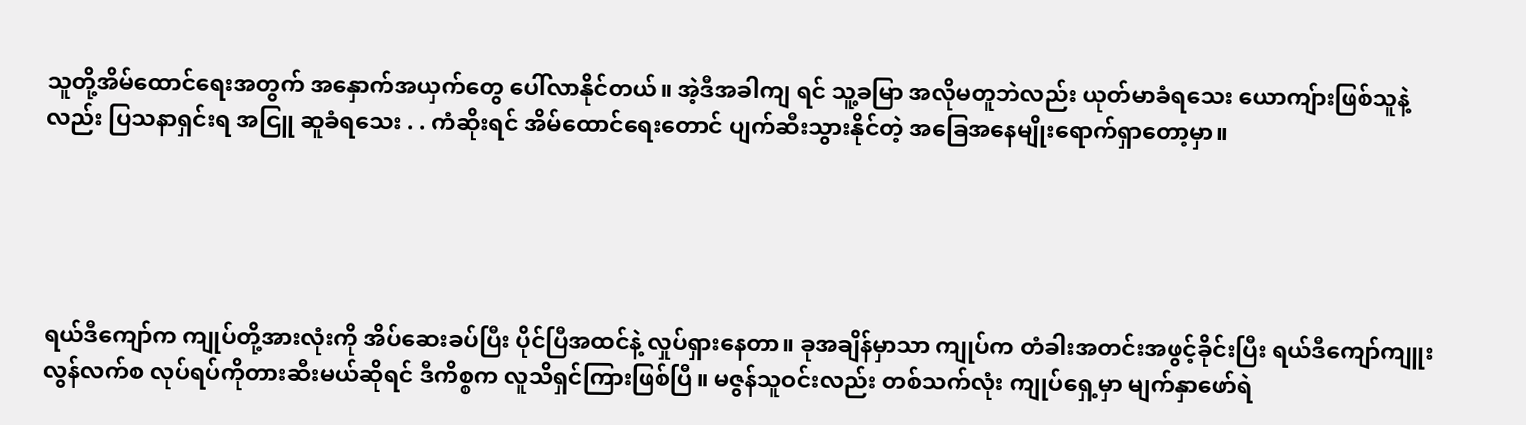သူတို့အိမ်ထောင်ရေးအတွက် အနှောက်အယှက်တွေ ပေါ်လာနိုင်တယ်။ အဲ့ဒီအခါကျ ရင် သူ့ခမြာ အလိုမတူဘဲလည်း ယုတ်မာခံရသေး ယောကျ်ားဖြစ်သူနဲ့လည်း ပြသနာရှင်းရ အငြူ ဆူခံရသေး . . ကံဆိုးရင် အိမ်ထောင်ရေးတောင် ပျက်ဆီးသွားနိုင်တဲ့ အခြေအနေမျိုးရောက်ရှာတော့မှာ။





ရယ်ဒီကျော်က ကျုပ်တို့အားလုံးကို အိပ်ဆေးခပ်ပြီး ပိုင်ပြီအထင်နဲ့ လှုပ်ရှားနေတာ။ ခုအချိန်မှာသာ ကျုပ်က တံခါးအတင်းအဖွင့်ခိုင်းပြီး ရယ်ဒီကျော်ကျူးလွန်လက်စ လုပ်ရပ်ကိုတားဆီးမယ်ဆိုရင် ဒီကိစ္စက လူသိရှင်ကြားဖြစ်ပြီ။ မဇွန်သူဝင်းလည်း တစ်သက်လုံး ကျုပ်ရှေ့မှာ မျက်နှာဖော်ရဲ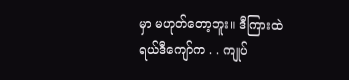မှာ မဟုတ်တော့ဘူး။ ဒီကြားထဲ ရယ်ဒီကျော်က . . ကျုပ်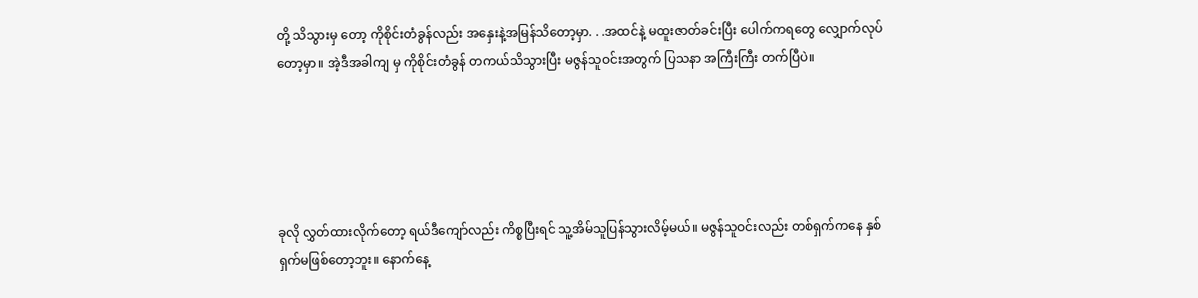တို့ သိသွားမှ တော့ ကိုစိုင်းတံခွန်လည်း အနှေးနဲ့အမြန်သိတော့မှာ. . .အထင်နဲ့ မထူးဇာတ်ခင်းပြီး ပေါက်ကရတွေ လျှောက်လုပ်တော့မှာ။ အဲ့ဒီအခါကျ မှ ကိုစိုင်းတံခွန် တကယ်သိသွားပြီး မဇွန်သူဝင်းအတွက် ပြသနာ အကြီးကြီး တက်ပြီပဲ။





ခုလို လွှတ်ထားလိုက်တော့ ရယ်ဒီကျော်လည်း ကိစ္စပြီးရင် သူ့အိမ်သူပြန်သွားလိမ့်မယ်။ မဇွန်သူဝင်းလည်း တစ်ရှက်ကနေ နှစ်ရှက်မဖြစ်တော့ဘူး။ နောက်နေ့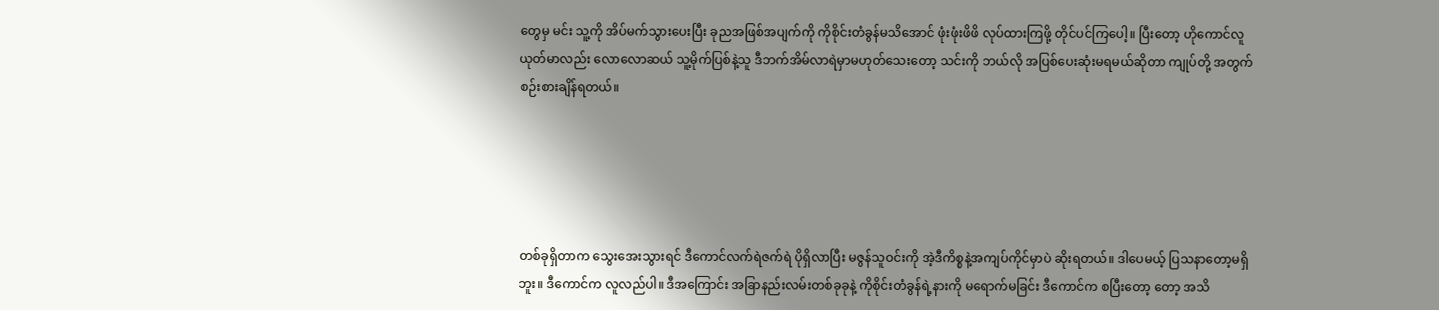တွေမှ မင်း သူ့ကို အိပ်မက်သွားပေးပြီး ခုညအဖြစ်အပျက်ကို ကိုစိုင်းတံခွန်မသိအောင် ဖုံးဖုံးဖိဖိ လုပ်ထားကြဖို့ တိုင်ပင်ကြပေါ့။ ပြီးတော့ ဟိုကောင်လူယုတ်မာလည်း လောလောဆယ် သူ့မိုက်ပြစ်နဲ့သူ ဒီဘက်အိမ်လာရဲမှာမဟုတ်သေးတော့ သင်းကို ဘယ်လို အပြစ်ပေးဆုံးမရမယ်ဆိုတာ ကျုပ်တို့ အတွက် စဉ်းစားချိန်ရတယ်။





တစ်ခုရှိတာက သွေးအေးသွားရင် ဒီကောင်လက်ရဲဇက်ရဲ ပိုရှိလာပြီး မဇွန်သူဝင်းကို အဲ့ဒီကိစ္စနဲ့အကျပ်ကိုင်မှာပဲ ဆိုးရတယ်။ ဒါပေမယ့် ပြသနာတော့မရှိဘူး။ ဒီကောင်က လူလည်ပါ။ ဒီအကြောင်း အခြာနည်းလမ်းတစ်ခုခုနဲ့ ကိုစိုင်းတံခွန်ရဲ့နားကို မရောက်မခြင်း ဒီကောင်က စပြီးတော့ တော့ အသိ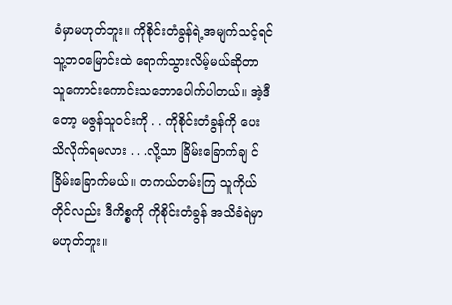ခံမှာမဟုတ်ဘူး။ ကိုစိုင်းတံခွန်ရဲ့အမျက်သင့်ရင် သူ့ဘဝမြောင်းထဲ ရောက်သွားလိမ့်မယ်ဆိုတာ သူကောင်းကောင်းသဘောပေါက်ပါတယ်။ အဲ့ဒီတော့ မဇွန်သူဝင်းကို . . ကိုစိုင်းတံခွန်ကို ပေးသိလိုက်ရမလား . . .လို့သာ ခြိမ်းခြောက်ချ င် ခြိမ်းခြောက်မယ်။ တကယ်တမ်းကြ သူကိုယ်တိုင်လည်း ဒီကိစ္စကို ကိုစိုင်းတံခွန် အသိခံရဲမှာ မဟုတ်ဘူး။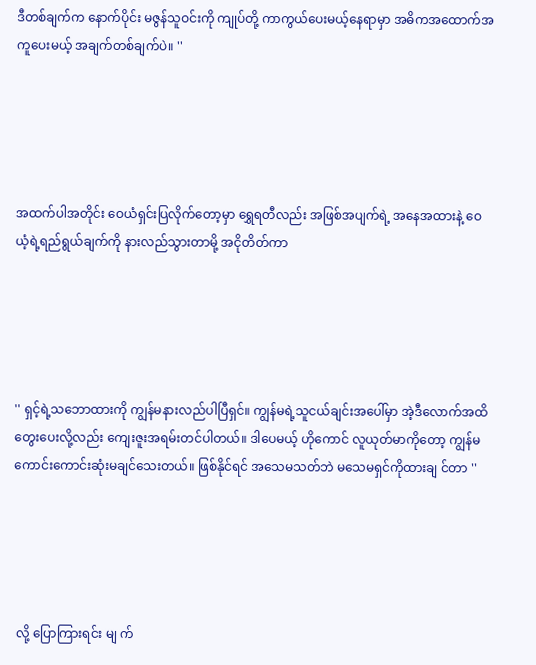ဒီတစ်ချက်က နောက်ပိုင်း မဇွန်သူဝင်းကို ကျုပ်တို့ ကာကွယ်ပေးမယ့်နေရာမှာ အဓိကအထောက်အကူပေးမယ့် အချက်တစ်ချက်ပဲ။ ''





အထက်ပါအတိုင်း ဝေယံရှင်းပြလိုက်တော့မှာ ရွှေရတီလည်း အဖြစ်အပျက်ရဲ့ အနေအထားနဲ့ ဝေယံ့ရဲ့ရည်ရွယ်ချက်ကို နားလည်သွားတာမို့ အငိုတိတ်ကာ





'' ရှင့်ရဲ့သဘောထားကို ကျွန်မနားလည်ပါပြီရှင်။ ကျွန်မရဲ့သူငယ်ချင်းအပေါ်မှာ အဲ့ဒီလောက်အထိတွေးပေးလို့လည်း ကျေးဇူးအရမ်းတင်ပါတယ်။ ဒါပေမယ့် ဟိုကောင် လူယုတ်မာကိုတော့ ကျွန်မ ကောင်းကောင်းဆုံးမချင်သေးတယ်။ ဖြစ်နိုင်ရင် အသေမသတ်ဘဲ မသေမရှင်ကိုထားချ င်တာ ''





 လို့ ပြောကြားရင်း မျ က်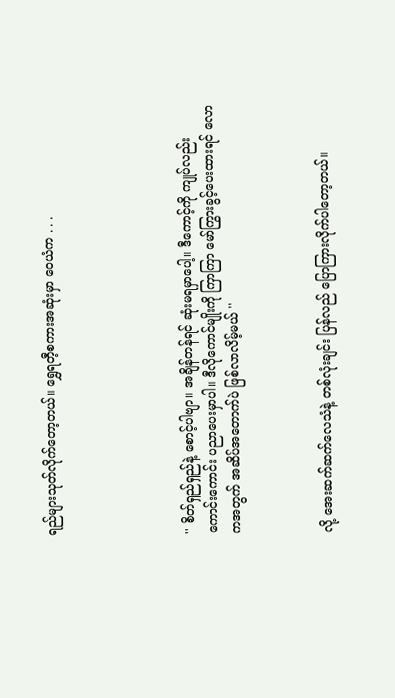ရည်များသုတ်လိုက်တော့တယ်။ ရွှေရတီ့စကားအဆုံးမှာ ဝေယံက . . .





'' စိတ်ရှည်ရှည်နဲ့ စောင့်ပါဗျာ။ အချိန်တန်ရင် ဆုံးမရမှာပေါ့။ ဒီကောင့်ကို ကျုပ်လည်း ကောင်းကောင်း ပညာပေးမှာပါ။ ဒီလိုကောင်မျိုးကို ကြာကြာ မော်ကြွားခွင့်ပေးထားရင် လောကအတွက် အဆိပ်အတောက်ပဲ ဖြစ်လာလိမ့်မယ် ''



လို့ အေးဆက်ဆက်လေသံနဲ့ တစ်လုံးချင်း ပြန်လည် ပြောကြားလိုက်ပါတော့တယ်။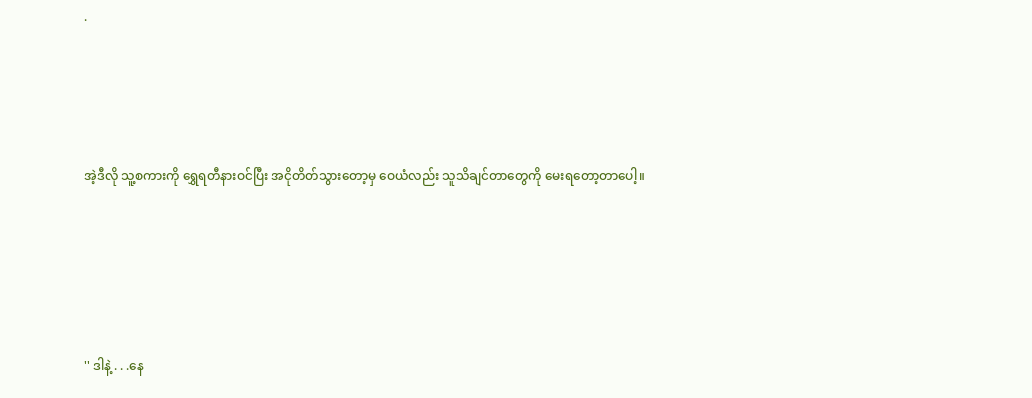.




အဲ့ဒီလို သူ့စကားကို ရွှေရတီနားဝင်ပြီး အငိုတိတ်သွားတော့မှ ဝေယံလည်း သူသိချင်တာတွေကို မေးရတော့တာပေါ့။





'' ဒါနဲ့ . . .နေ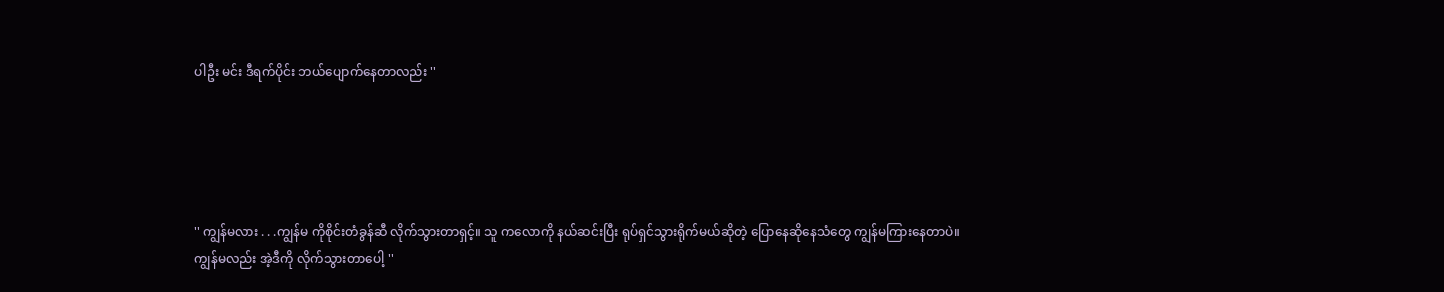ပါဦး မင်း ဒီရက်ပိုင်း ဘယ်ပျောက်နေတာလည်း ''





'' ကျွန်မလား . . .ကျွန်မ ကိုစိုင်းတံခွန်ဆီ လိုက်သွားတာရှင့်။ သူ ကလောကို နယ်ဆင်းပြီး ရုပ်ရှင်သွားရိုက်မယ်ဆိုတဲ့ ပြောနေဆိုနေသံတွေ ကျွန်မကြားနေတာပဲ။ ကျွန်မလည်း အဲ့ဒီကို လိုက်သွားတာပေါ့ ''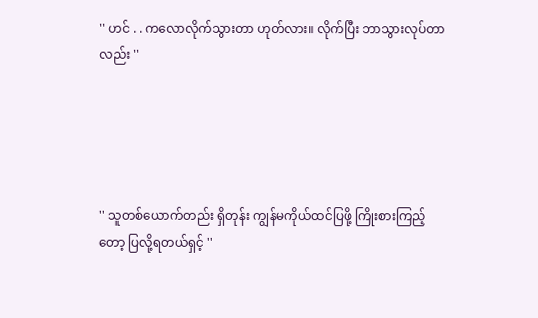'' ဟင် . . ကလောလိုက်သွားတာ ဟုတ်လား။ လိုက်ပြီး ဘာသွားလုပ်တာလည်း ''





'' သူတစ်ယောက်တည်း ရှိတုန်း ကျွန်မကိုယ်ထင်ပြဖို့ ကြိုးစားကြည့်တော့ ပြလို့ရတယ်ရှင့် ''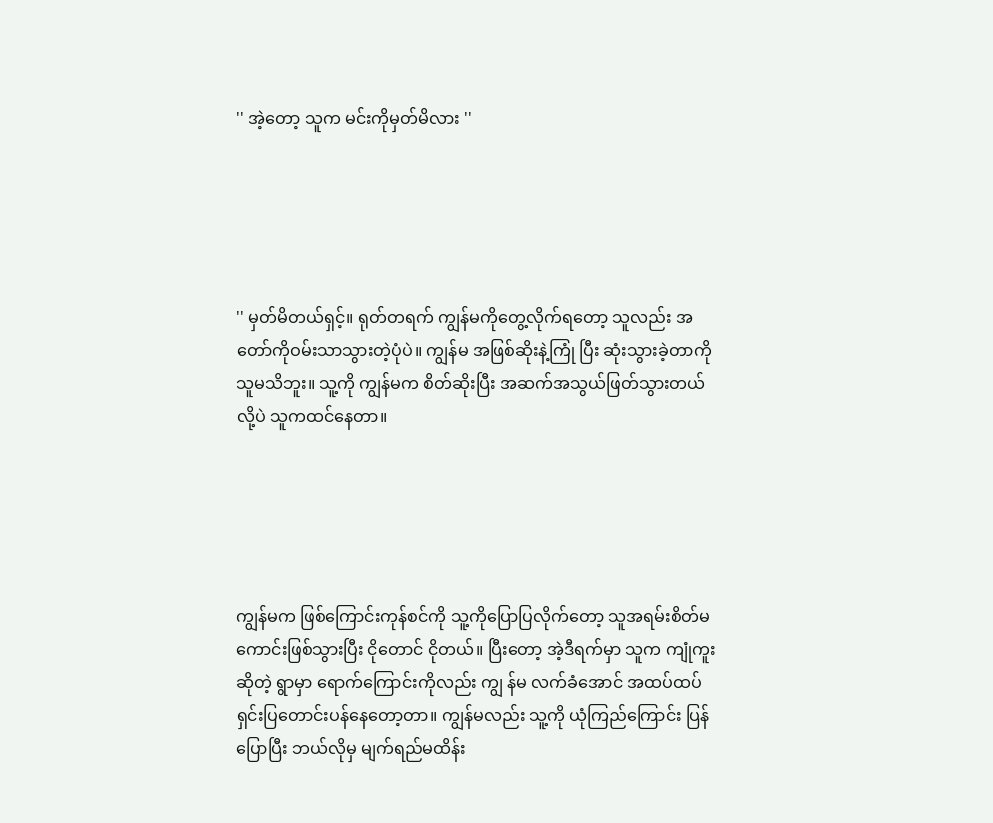'' အဲ့တော့ သူက မင်းကိုမှတ်မိလား ''





'' မှတ်မိတယ်ရှင့်။ ရုတ်တရက် ကျွန်မကိုတွေ့လိုက်ရတော့ သူလည်း အတော်ကိုဝမ်းသာသွားတဲ့ပုံပဲ။ ကျွန်မ အဖြစ်ဆိုးနဲ့ကြုံ ပြီး ဆုံးသွားခဲ့တာကို သူမသိဘူး။ သူ့ကို ကျွန်မက စိတ်ဆိုးပြီး အဆက်အသွယ်ဖြတ်သွားတယ်လို့ပဲ သူကထင်နေတာ။





ကျွန်မက ဖြစ်ကြောင်းကုန်စင်ကို သူ့ကိုပြောပြလိုက်တော့ သူအရမ်းစိတ်မကောင်းဖြစ်သွားပြီး ငိုတောင် ငိုတယ်။ ပြီးတော့ အဲ့ဒီရက်မှာ သူက ကျုံကူးဆိုတဲ့ ရွာမှာ ရောက်ကြောင်းကိုလည်း ကျွ န်မ လက်ခံအောင် အထပ်ထပ်ရှင်းပြတောင်းပန်နေတော့တာ။ ကျွန်မလည်း သူ့ကို ယုံကြည်ကြောင်း ပြန်ပြောပြီး ဘယ်လိုမှ မျက်ရည်မထိန်း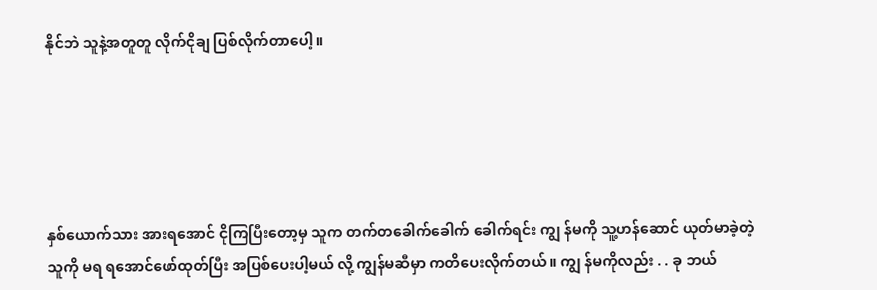နိုင်ဘဲ သူနဲ့အတူတူ လိုက်ငိုချ ပြစ်လိုက်တာပေါ့။





နှစ်ယောက်သား အားရအောင် ငိုကြပြီးတော့မှ သူက တက်တခေါက်ခေါက် ခေါက်ရင်း ကျွ န်မကို သူ့ဟန်ဆောင် ယုတ်မာခဲ့တဲ့သူကို မရ ရအောင်ဖော်ထုတ်ပြီး အပြစ်ပေးပါ့မယ် လို့ ကျွန်မဆီမှာ ကတိပေးလိုက်တယ်။ ကျွ န်မကိုလည်း . . ခု ဘယ်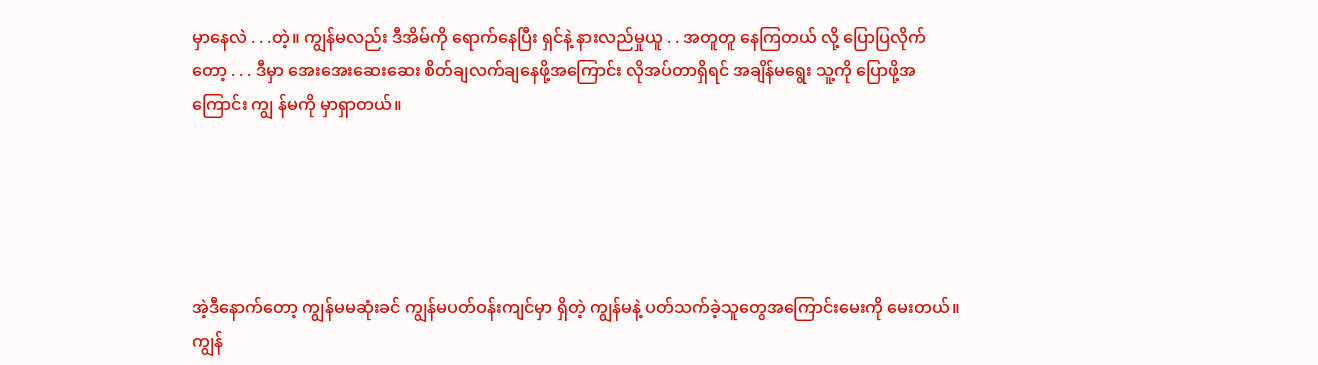မှာနေလဲ . . .တဲ့။ ကျွန်မလည်း ဒီအိမ်ကို ရောက်နေပြီး ရှင်နဲ့ နားလည်မှုယူ . . အတူတူ နေကြတယ် လို့ ပြောပြလိုက်တော့ . . . ဒီမှာ အေးအေးဆေးဆေး စိတ်ချလက်ချနေဖို့အကြောင်း လိုအပ်တာရှိရင် အချိန်မရွေး သူ့ကို ပြောဖို့အကြောင်း ကျွ န်မကို မှာရှာတယ်။





အဲ့ဒီနောက်တော့ ကျွန်မမဆုံးခင် ကျွန်မပတ်ဝန်းကျင်မှာ ရှိတဲ့ ကျွန်မနဲ့ ပတ်သက်ခဲ့သူတွေအကြောင်းမေးကို မေးတယ်။ ကျွန်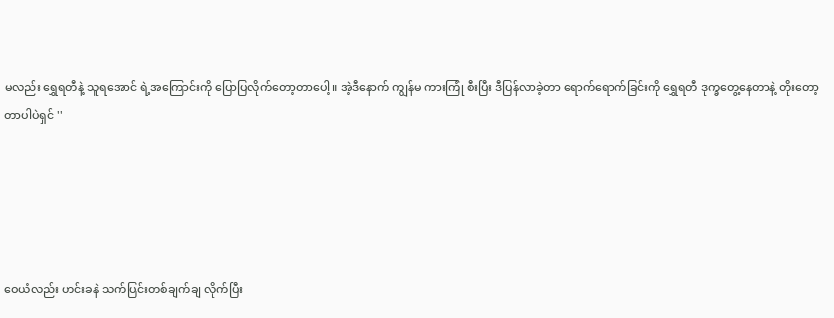မလည်း ရွှေရတီနဲ့ သူရအောင် ရဲ့အကြောင်းကို ပြောပြလိုက်တော့တာပေါ့။ အဲ့ဒီနောက် ကျွန်မ ကားကြုံ စီးပြီး ဒီပြန်လာခဲ့တာ ရောက်ရောက်ခြင်းကို ရွှေရတီ ဒုက္ခတွေ့နေတာနဲ့ တိုးတော့တာပါပဲရှင် ''





ဝေယံလည်း ဟင်းခနဲ သက်ပြင်းတစ်ချက်ချ လိုက်ပြီး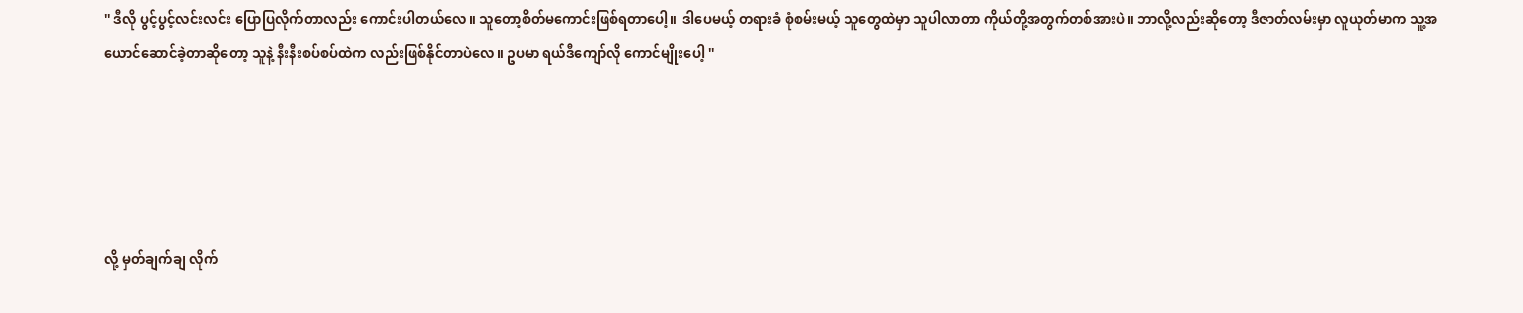'' ဒီလို ပွင့်ပွင့်လင်းလင်း ပြောပြလိုက်တာလည်း ကောင်းပါတယ်လေ။ သူတော့စိတ်မကောင်းဖြစ်ရတာပေါ့။ ဒါပေမယ့် တရားခံ စုံစမ်းမယ့် သူတွေထဲမှာ သူပါလာတာ ကိုယ်တို့အတွက်တစ်အားပဲ။ ဘာလို့လည်းဆိုတော့ ဒီဇာတ်လမ်းမှာ လူယုတ်မာက သူ့အယောင်ဆောင်ခဲ့တာဆိုတော့ သူနဲ့ နီးနီးစပ်စပ်ထဲက လည်းဖြစ်နိုင်တာပဲလေ။ ဥပမာ ရယ်ဒီကျော်လို ကောင်မျိုးပေါ့ ''





လို့ မှတ်ချက်ချ လိုက်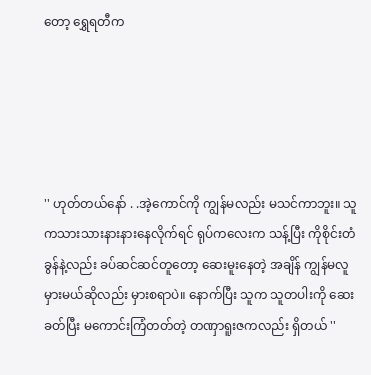တော့ ရွှေရတီက





'' ဟုတ်တယ်နော် . .အဲ့ကောင်ကို ကျွန်မလည်း မသင်ကာဘူး။ သူကသားသားနားနားနေလိုက်ရင် ရုပ်ကလေးက သန့်ပြီး ကိုစိုင်းတံခွန်နဲ့လည်း ခပ်ဆင်ဆင်တူတော့ ဆေးမူးနေတဲ့ အချိန် ကျွန်မလူမှားမယ်ဆိုလည်း မှားစရာပဲ။ နောက်ပြီး သူက သူတပါးကို ဆေးခတ်ပြီး မကောင်းကြံတတ်တဲ့ တဏှာရူးဇကလည်း ရှိတယ် ''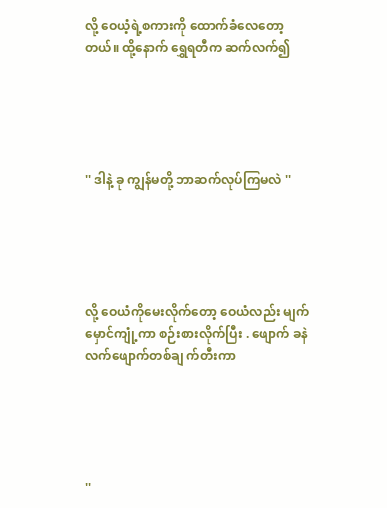လို့ ဝေယံ့ရဲ့စကားကို ထောက်ခံလေတော့တယ်။ ထို့နောက် ရွှေရတီက ဆက်လက်၍





'' ဒါနဲ့ ခု ကျွန်မတို့ ဘာဆက်လုပ်ကြမလဲ ''





လို့ ဝေယံကိုမေးလိုက်တော့ ဝေယံလည်း မျက်မှောင်ကျုံ့ကာ စဉ်းစားလိုက်ပြီး . ဖျောက် ခနဲ လက်ဖျောက်တစ်ချ က်တီးကာ





''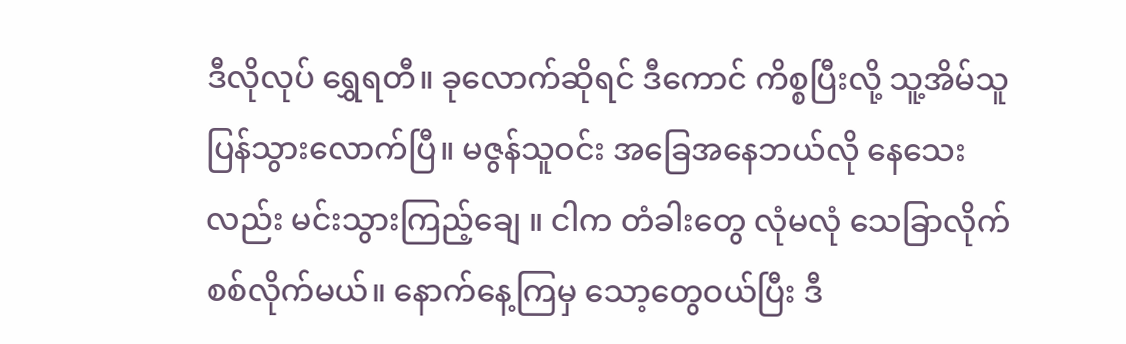ဒီလိုလုပ် ရွှေရတီ။ ခုလောက်ဆိုရင် ဒီကောင် ကိစ္စပြီးလို့ သူ့အိမ်သူပြန်သွားလောက်ပြီ။ မဇွန်သူဝင်း အခြေအနေဘယ်လို နေသေးလည်း မင်းသွားကြည့်ချေ ။ ငါက တံခါးတွေ လုံမလုံ သေခြာလိုက်စစ်လိုက်မယ်။ နောက်နေ့ကြမှ သော့တွေဝယ်ပြီး ဒီ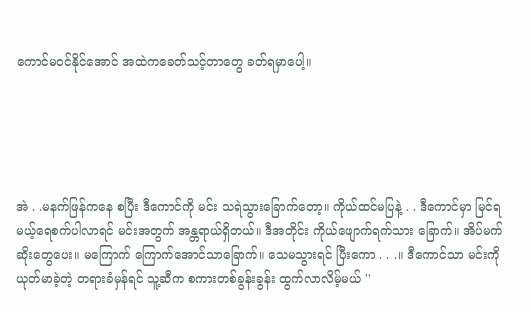ကောင်မဝင်နိုင်အောင် အထဲကခေတ်သင့်တာတွေ ခတ်ရမှာပေါ့။





အဲ . .မနက်ဖြန်ကနေ စပြီး ဒီကောင်ကို မင်း သရဲသွားခြောက်တော့။ ကိုယ်ထင်မပြနဲ့ . . ဒီကောင်မှာ မြင်ရမယ့်ရေစက်ပါလာရင် မင်းအတွက် အန္တရာယ်ရှိတယ်။ ဒီအတိုင်း ကိုယ်ဖျောက်ရက်သား ခြောက်။ အိပ်မက်ဆိုးတွေပေး။ မကြောက် ကြောက်အောင်သာခြောက်။ သေမသွားရင် ပြီးကော . . .။ ဒီကောင်သာ မင်းကို ယုတ်မာခဲ့တဲ့ တရားခံမှန်ရင် သူ့ဆီက စကားတစ်ခွန်းခွန်း ထွက်လာလိမ့်မယ် ''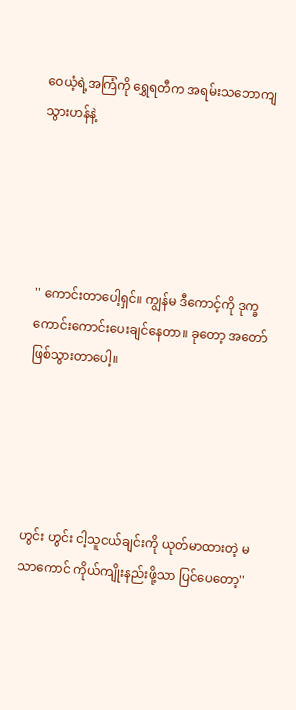ဝေယံ့ရဲ့အကြံကို ရွှေရတီက အရမ်းသဘောကျသွားဟန်နဲ့





'' ကောင်းတာပေါ့ရှင်။ ကျွန်မ ဒီကောင့်ကို ဒုက္ခကောင်းကောင်းပေးချင်နေတာ။ ခုတော့ အတော်ဖြစ်သွားတာပေါ့။





ဟွင်း ဟွင်း ငါ့သူငယ်ချင်းကို ယုတ်မာထားတဲ့ မသာကောင် ကိုယ်ကျိုးနည်းဖို့သာ ပြင်ပေတော့''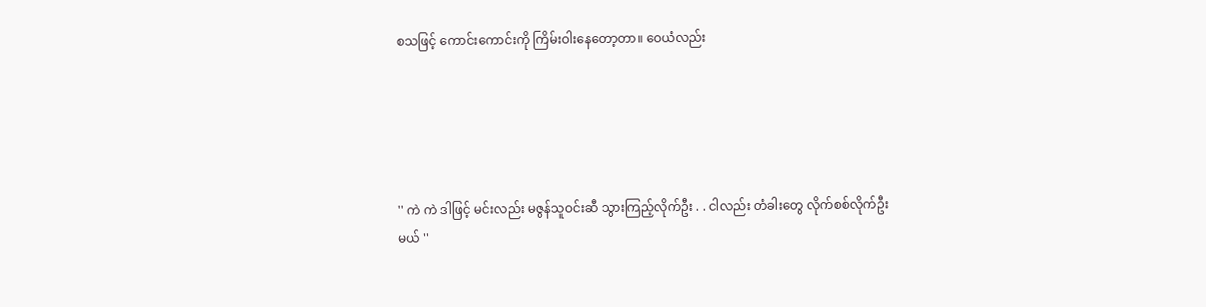စသဖြင့် ကောင်းကောင်းကို ကြိမ်းဝါးနေတော့တာ။ ဝေယံလည်း





'' ကဲ ကဲ ဒါဖြင့် မင်းလည်း မဇွန်သူဝင်းဆီ သွားကြည့်လိုက်ဦး . . ငါလည်း တံခါးတွေ လိုက်စစ်လိုက်ဦးမယ် ''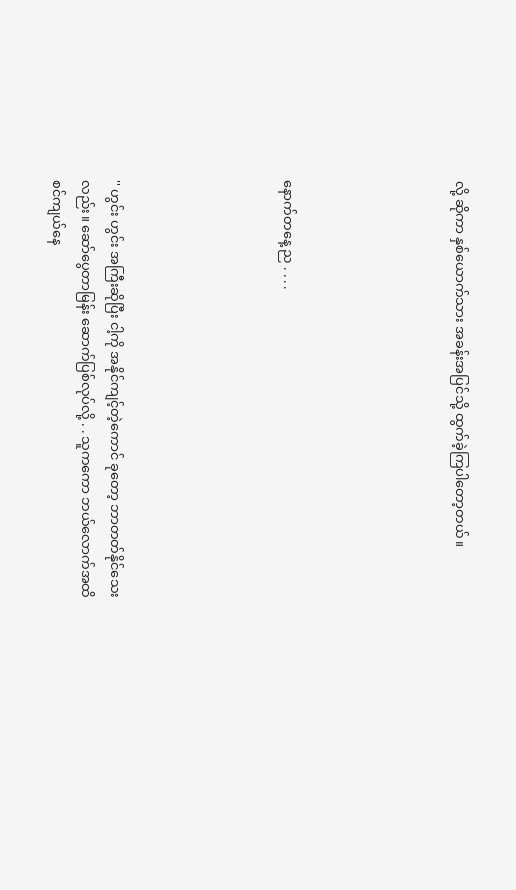လို့ ဆိုကာ နှစ်ယောက်သား အခန်းအပြင်သို့ ထွက်ခဲ့ကြပါတော့တယ်။





နောက်တနေ့ ည . . . .





'' ဟွင်း ဟွင်း အကြီးဆိုပြီး ငါ့ကို အနိုင်ကျင့်တဲ့ကောင် ခုတော့ ဘာတတ်နိုင်သေးလည်း။ ဆော်ပွေတာမြန်း ဆောက်ပြစ်လုပ်လို့ . . သူကကော ဘယ်လောက်အထိ စင်ကျယ်နေ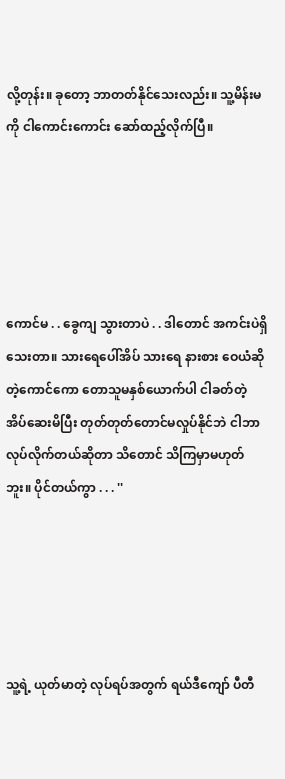လို့တုန်း။ ခုတော့ ဘာတတ်နိုင်သေးလည်း။ သူ့မိန်းမကို ငါကောင်းကောင်း ဆော်ထည့်လိုက်ပြီ။





ကောင်မ . . ခွေကျ သွားတာပဲ . . ဒါတောင် အကင်းပဲရှိသေးတာ။ သားရေပေါ်အိပ် သားရေ နားစား ဝေယံဆိုတဲ့ကောင်ကော တောသူမနှစ်ယောက်ပါ ငါခတ်တဲ့ အိပ်ဆေးမိပြီး တုတ်တုတ်တောင်မလှုပ်နိုင်ဘဲ ငါဘာလုပ်လိုက်တယ်ဆိုတာ သိတောင် သိကြမှာမဟုတ်ဘူး။ ပိုင်တယ်ကွာ . . . ''





သူ့ရဲ့ ယုတ်မာတဲ့ လုပ်ရပ်အတွက် ရယ်ဒီကျော် ပီတီ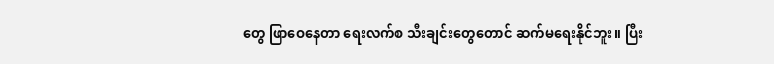တွေ ဖြာဝေနေတာ ရေးလက်စ သီးချင်းတွေတောင် ဆက်မရေးနိုင်ဘူး။ ပြီး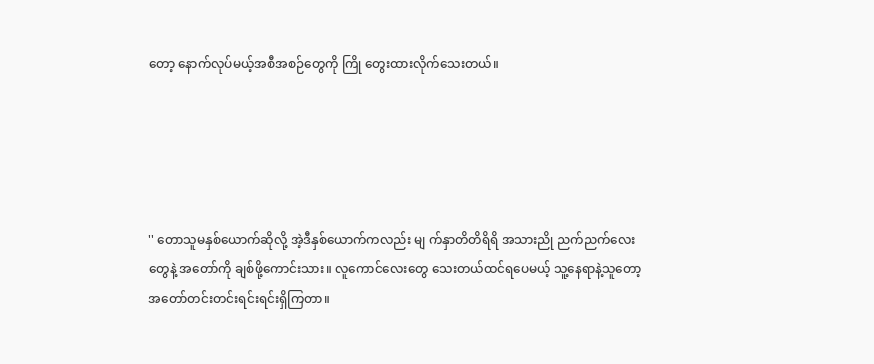တော့ နောက်လုပ်မယ့်အစီအစဉ်တွေကို ကြို တွေးထားလိုက်သေးတယ်။





'' တောသူမနှစ်ယောက်ဆိုလို့ အဲ့ဒီနှစ်ယောက်ကလည်း မျ က်နှာတိတိရိရိ အသားညို ညက်ညက်လေးတွေနဲ့ အတော်ကို ချစ်ဖို့ကောင်းသား။ လူကောင်လေးတွေ သေးတယ်ထင်ရပေမယ့် သူ့နေရာနဲ့သူတော့ အတော်တင်းတင်းရင်းရင်းရှိကြတာ။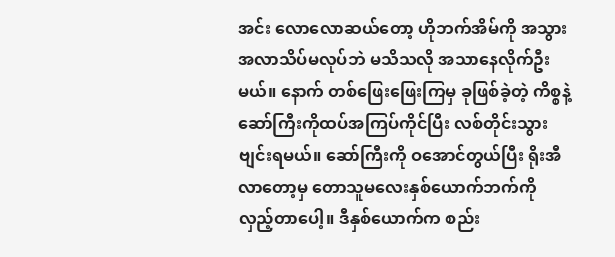အင်း လောလောဆယ်တော့ ဟိုဘက်အိမ်ကို အသွားအလာသိပ်မလုပ်ဘဲ မသိသလို အသာနေလိုက်ဦးမယ်။ နောက် တစ်ဖြေးဖြေးကြမှ ခုဖြစ်ခဲ့တဲ့ ကိစ္စနဲ့ ဆော်ကြီးကိုထပ်အကြပ်ကိုင်ပြီး လစ်တိုင်းသွားဗျင်းရမယ်။ ဆော်ကြီးကို ဝအောင်တွယ်ပြီး ရိုးအီလာတော့မှ တောသူမလေးနှစ်ယောက်ဘက်ကို လှည့်တာပေါ့။ ဒီနှစ်ယောက်က စည်း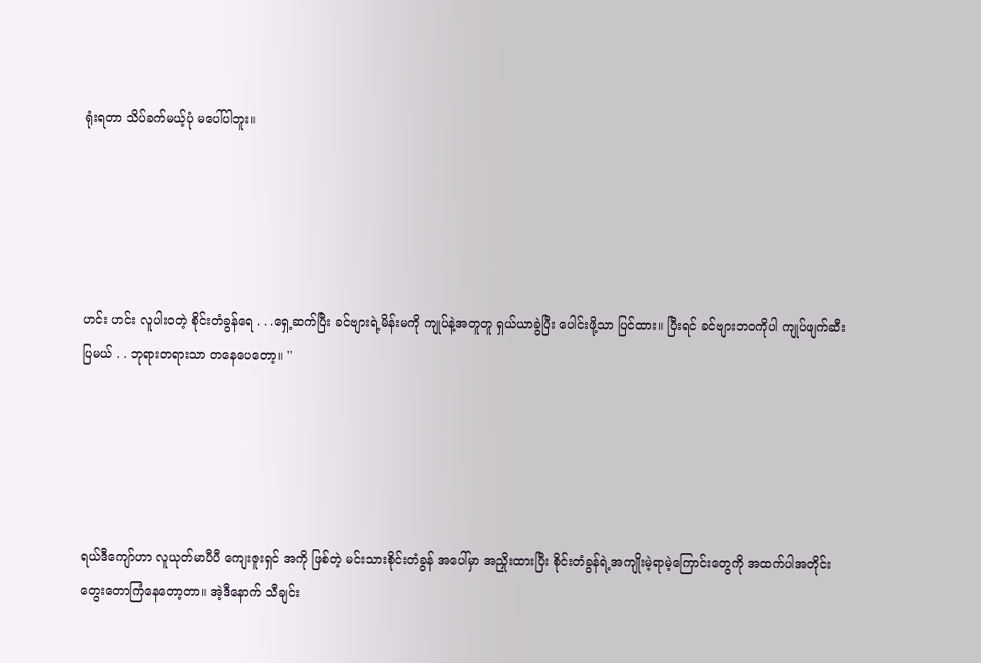ရုံးရတာ သိပ်ခက်မယ့်ပုံ မပေါ်ပါဘူး။





ဟင်း ဟင်း လူပါးဝတဲ့ စိုင်းတံခွန်ရေ . . .ရှေ့ဆက်ပြီး ခင်ဗျားရဲ့မိန်းမကို ကျုပ်နဲ့အတူတူ ရှယ်ယာခွဲပြီး ပေါင်းဖို့သာ ပြင်ထား။ ပြီးရင် ခင်ဗျားဘဝကိုပါ ကျုပ်ဖျက်ဆီးပြမယ် . . ဘုရားတရားသာ တနေပေတော့။ ''





ရယ်ဒီကျော်ဟာ လူယုတ်မာပီပီ ကျေးဇူးရှင် အကို ဖြစ်တဲ့ မင်းသားစိုင်းတံခွန် အပေါ်မှာ အညှိုးထားပြီး စိုင်းတံခွန်ရဲ့အကျိုးမဲ့ရာမဲ့ကြောင်းတွေကို အထက်ပါအတိုင်း တွေးတောကြံနေတော့တာ။ အဲ့ဒီနောက် သီချင်း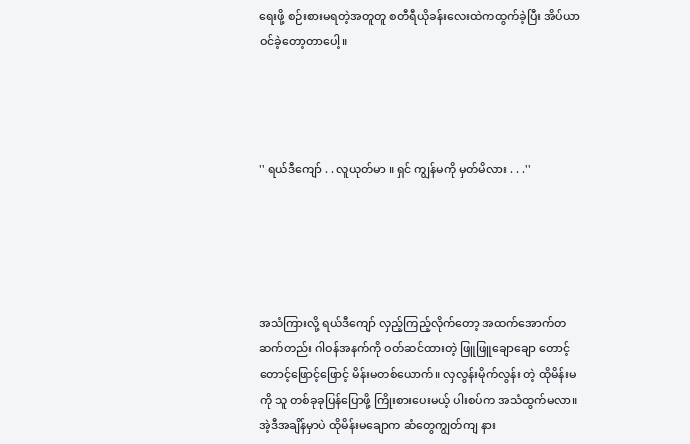ရေးဖို့ စဉ်းစားမရတဲ့အတူတူ စတီရီယိုခန်းလေးထဲကထွက်ခဲ့ပြီး အိပ်ယာဝင်ခဲ့တော့တာပေါ့။




'' ရယ်ဒီကျော် . . လူယုတ်မာ ။ ရှင် ကျွန်မကို မှတ်မိလား . . .''





အသံကြားလို့ ရယ်ဒီကျော် လှည့်ကြည့်လိုက်တော့ အထက်အောက်တဆက်တည်း ဂါဝန်အနက်ကို ဝတ်ဆင်ထားတဲ့ ဖြူဖြူချောချော တောင့်တောင့်ဖြောင့်ဖြောင့် မိန်းမတစ်ယောက်။ လှလွန်းမိုက်လွန်း တဲ့ ထိုမိန်းမကို သူ တစ်ခုခုပြန်ပြောဖို့ ကြိုးစားပေးမယ့် ပါးစပ်က အသံထွက်မလာ။ အဲ့ဒီအချိန်မှာပဲ ထိုမိန်းမချောက ဆံတွေကျွတ်ကျ နား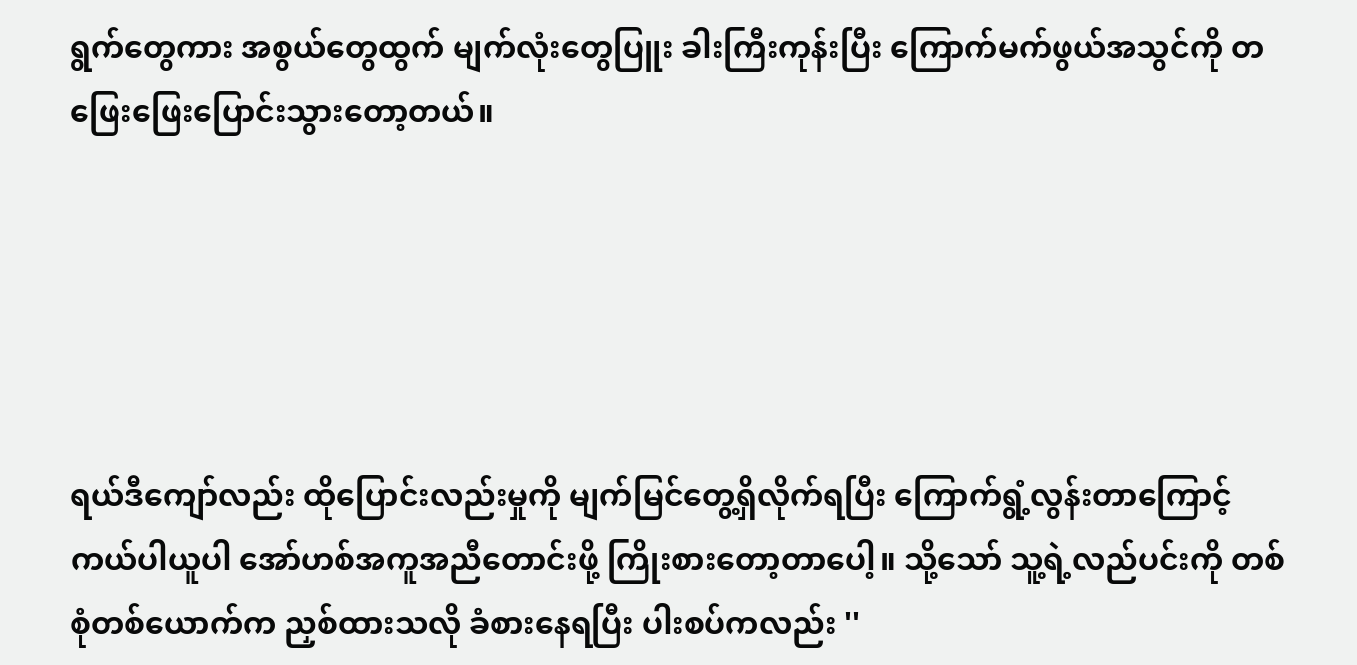ရွက်တွေကား အစွယ်တွေထွက် မျက်လုံးတွေပြူး ခါးကြီးကုန်းပြီး ကြောက်မက်ဖွယ်အသွင်ကို တဖြေးဖြေးပြောင်းသွားတော့တယ်။





ရယ်ဒီကျော်လည်း ထိုပြောင်းလည်းမှုကို မျက်မြင်တွေ့ရှိလိုက်ရပြီး ကြောက်ရွံ့လွန်းတာကြောင့် ကယ်ပါယူပါ အော်ဟစ်အကူအညီတောင်းဖို့ ကြိုးစားတော့တာပေါ့။ သို့သော် သူ့ရဲ့လည်ပင်းကို တစ်စုံတစ်ယောက်က ညှစ်ထားသလို ခံစားနေရပြီး ပါးစပ်ကလည်း ''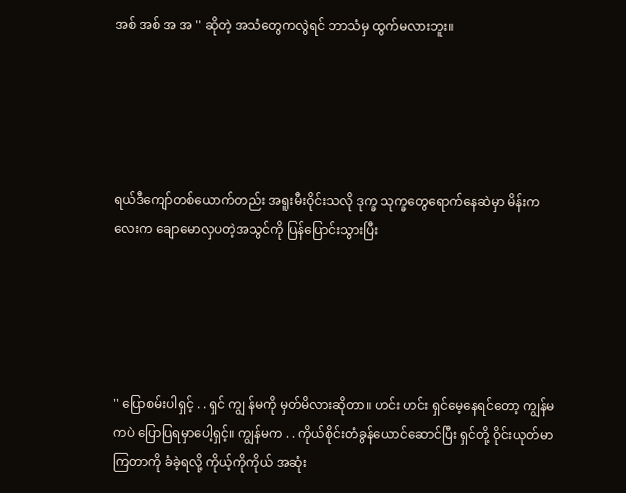အစ် အစ် အ အ '' ဆိုတဲ့ အသံတွေကလွဲရင် ဘာသံမှ ထွက်မလားဘူး။





ရယ်ဒီကျော်တစ်ယောက်တည်း အရူးမီးဝိုင်းသလို ဒုက္ခ သုက္ခတွေရောက်နေဆဲမှာ မိန်းကလေးက ချောမောလှပတဲ့အသွင်ကို ပြန်ပြောင်းသွားပြီး





'' ပြောစမ်းပါရှင့် . . ရှင် ကျွ န်မကို မှတ်မိလားဆိုတာ။ ဟင်း ဟင်း ရှင်မေ့နေရင်တော့ ကျွန်မကပဲ ပြောပြရမှာပေါ့ရှင့်။ ကျွန်မက . . ကိုယ်စိုင်းတံခွန်ယောင်ဆောင်ပြီး ရှင်တို့ ဝိုင်းယုတ်မာကြတာကို ခံခဲ့ရလို့ ကိုယ့်ကိုကိုယ် အဆုံး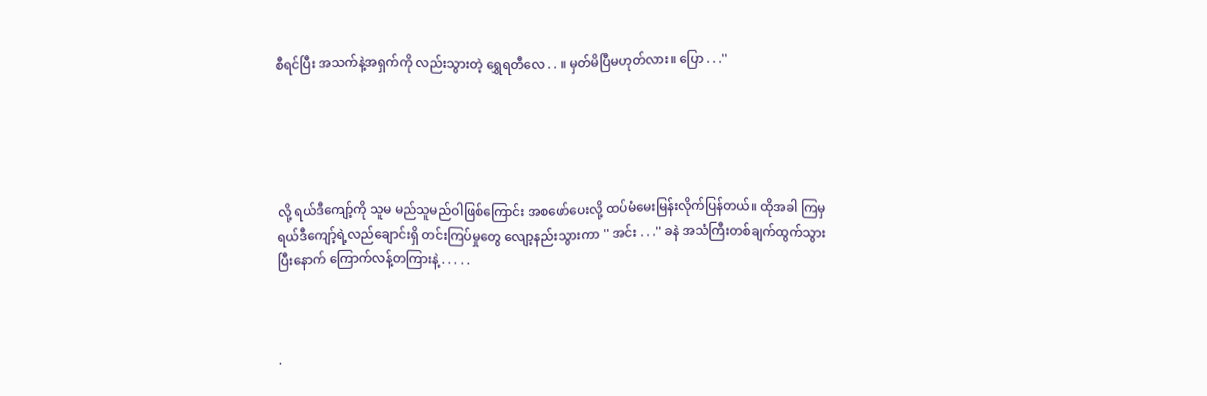စီရင်ပြီး အသက်နဲ့အရှက်ကို လည်းသွားတဲ့ ရွှေရတီလေ . . ။ မှတ်မိပြီမဟုတ်လား။ ပြော . . .''





လို့ ရယ်ဒီကျော့်ကို သူမ မည်သူမည်ဝါဖြစ်ကြောင်း အစဖော်ပေးလို့ ထပ်မံမေးမြန်းလိုက်ပြန်တယ်။ ထိုအခါ ကြမှ ရယ်ဒီကျော့်ရဲ့လည်ချောင်းရှိ တင်းကြပ်မှုတွေ လျော့နည်းသွားကာ '' အင်း . . .'' ခနဲ အသံကြီးတစ်ချက်ထွက်သွားပြီးနောက် ကြောက်လန့်တကြားနဲ့ . . . . .



.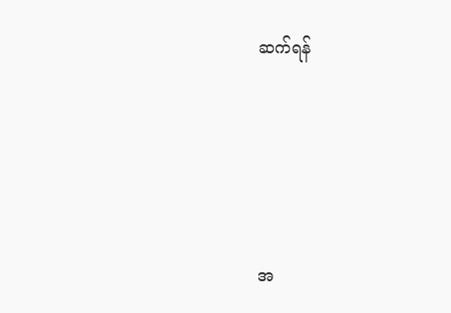ဆက်ရန်





အ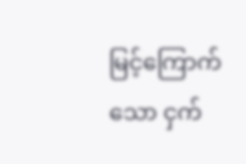မြင့်ကြောက်သော ငှက်